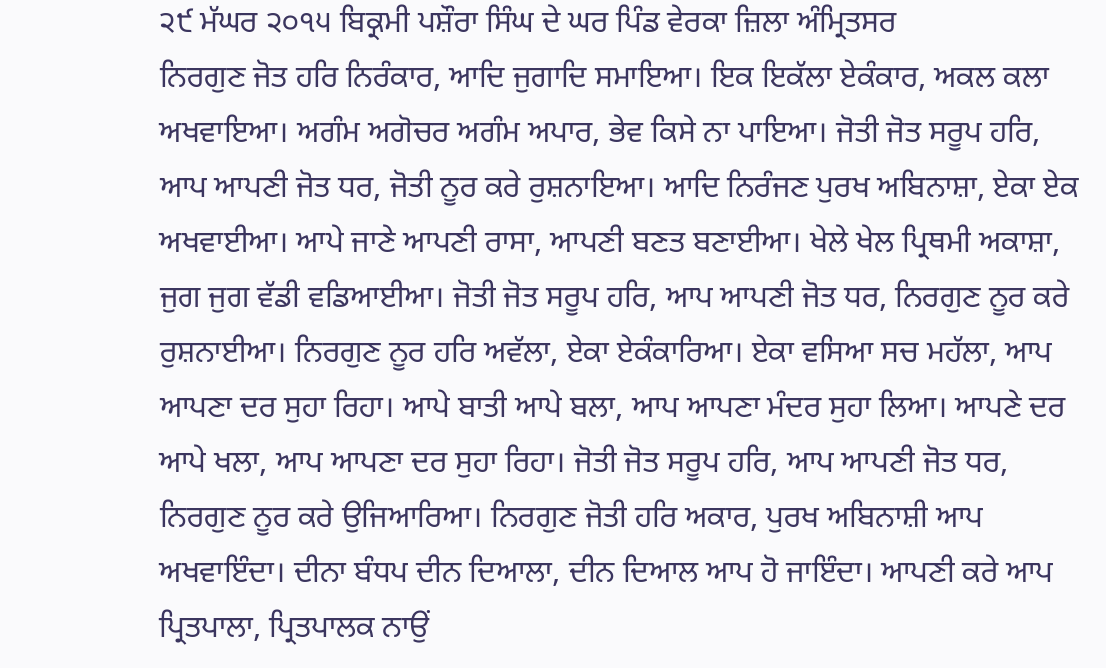੨੯ ਮੱਘਰ ੨੦੧੫ ਬਿਕ੍ਰਮੀ ਪਸ਼ੌਰਾ ਸਿੰਘ ਦੇ ਘਰ ਪਿੰਡ ਵੇਰਕਾ ਜ਼ਿਲਾ ਅੰਮ੍ਰਿਤਸਰ
ਨਿਰਗੁਣ ਜੋਤ ਹਰਿ ਨਿਰੰਕਾਰ, ਆਦਿ ਜੁਗਾਦਿ ਸਮਾਇਆ। ਇਕ ਇਕੱਲਾ ਏਕੰਕਾਰ, ਅਕਲ ਕਲਾ ਅਖਵਾਇਆ। ਅਗੰਮ ਅਗੋਚਰ ਅਗੰਮ ਅਪਾਰ, ਭੇਵ ਕਿਸੇ ਨਾ ਪਾਇਆ। ਜੋਤੀ ਜੋਤ ਸਰੂਪ ਹਰਿ, ਆਪ ਆਪਣੀ ਜੋਤ ਧਰ, ਜੋਤੀ ਨੂਰ ਕਰੇ ਰੁਸ਼ਨਾਇਆ। ਆਦਿ ਨਿਰੰਜਣ ਪੁਰਖ ਅਬਿਨਾਸ਼ਾ, ਏਕਾ ਏਕ ਅਖਵਾਈਆ। ਆਪੇ ਜਾਣੇ ਆਪਣੀ ਰਾਸਾ, ਆਪਣੀ ਬਣਤ ਬਣਾਈਆ। ਖੇਲੇ ਖੇਲ ਪ੍ਰਿਥਮੀ ਅਕਾਸ਼ਾ, ਜੁਗ ਜੁਗ ਵੱਡੀ ਵਡਿਆਈਆ। ਜੋਤੀ ਜੋਤ ਸਰੂਪ ਹਰਿ, ਆਪ ਆਪਣੀ ਜੋਤ ਧਰ, ਨਿਰਗੁਣ ਨੂਰ ਕਰੇ ਰੁਸ਼ਨਾਈਆ। ਨਿਰਗੁਣ ਨੂਰ ਹਰਿ ਅਵੱਲਾ, ਏਕਾ ਏਕੰਕਾਰਿਆ। ਏਕਾ ਵਸਿਆ ਸਚ ਮਹੱਲਾ, ਆਪ ਆਪਣਾ ਦਰ ਸੁਹਾ ਰਿਹਾ। ਆਪੇ ਬਾਤੀ ਆਪੇ ਬਲਾ, ਆਪ ਆਪਣਾ ਮੰਦਰ ਸੁਹਾ ਲਿਆ। ਆਪਣੇ ਦਰ ਆਪੇ ਖਲਾ, ਆਪ ਆਪਣਾ ਦਰ ਸੁਹਾ ਰਿਹਾ। ਜੋਤੀ ਜੋਤ ਸਰੂਪ ਹਰਿ, ਆਪ ਆਪਣੀ ਜੋਤ ਧਰ, ਨਿਰਗੁਣ ਨੂਰ ਕਰੇ ਉਜਿਆਰਿਆ। ਨਿਰਗੁਣ ਜੋਤੀ ਹਰਿ ਅਕਾਰ, ਪੁਰਖ ਅਬਿਨਾਸ਼ੀ ਆਪ ਅਖਵਾਇੰਦਾ। ਦੀਨਾ ਬੰਧਪ ਦੀਨ ਦਿਆਲਾ, ਦੀਨ ਦਿਆਲ ਆਪ ਹੋ ਜਾਇੰਦਾ। ਆਪਣੀ ਕਰੇ ਆਪ ਪ੍ਰਿਤਪਾਲਾ, ਪ੍ਰਿਤਪਾਲਕ ਨਾਉਂ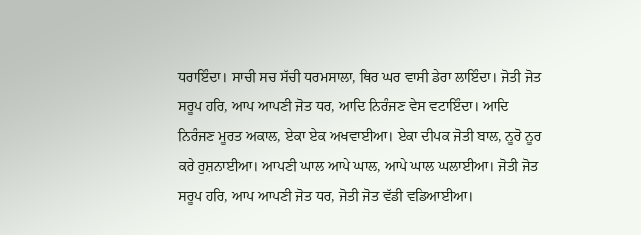ਧਰਾਇੰਦਾ। ਸਾਚੀ ਸਚ ਸੱਚੀ ਧਰਮਸਾਲਾ, ਥਿਰ ਘਰ ਵਾਸੀ ਡੇਰਾ ਲਾਇੰਦਾ। ਜੋਤੀ ਜੋਤ ਸਰੂਪ ਹਰਿ, ਆਪ ਆਪਣੀ ਜੋਤ ਧਰ, ਆਦਿ ਨਿਰੰਜਣ ਵੇਸ ਵਟਾਇੰਦਾ। ਆਦਿ ਨਿਰੰਜਣ ਮੂਰਤ ਅਕਾਲ, ਏਕਾ ਏਕ ਅਖਵਾਈਆ। ਏਕਾ ਦੀਪਕ ਜੋਤੀ ਬਾਲ, ਨੂਰੋ ਨੂਰ ਕਰੇ ਰੁਸ਼ਨਾਈਆ। ਆਪਣੀ ਘਾਲ ਆਪੇ ਘਾਲ, ਆਪੇ ਘਾਲ ਘਲਾਈਆ। ਜੋਤੀ ਜੋਤ ਸਰੂਪ ਹਰਿ, ਆਪ ਆਪਣੀ ਜੋਤ ਧਰ, ਜੋਤੀ ਜੋਤ ਵੱਡੀ ਵਡਿਆਈਆ।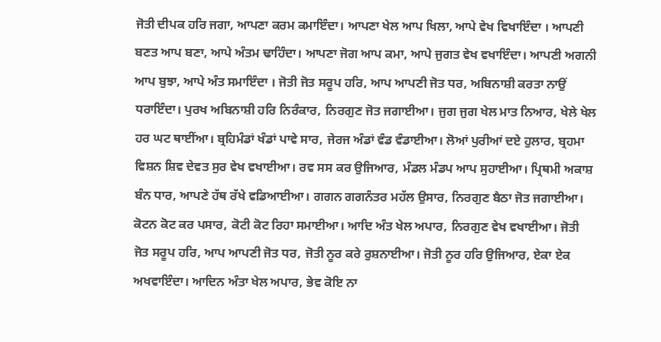ਜੋਤੀ ਦੀਪਕ ਹਰਿ ਜਗਾ, ਆਪਣਾ ਕਰਮ ਕਮਾਇੰਦਾ। ਆਪਣਾ ਖੇਲ ਆਪ ਖਿਲਾ, ਆਪੇ ਵੇਖ ਵਿਖਾਇੰਦਾ । ਆਪਣੀ ਬਣਤ ਆਪ ਬਣਾ, ਆਪੇ ਅੰਤਮ ਢਾਹਿੰਦਾ। ਆਪਣਾ ਜੋਗ ਆਪ ਕਮਾ, ਆਪੇ ਜੁਗਤ ਵੇਖ ਵਖਾਇੰਦਾ। ਆਪਣੀ ਅਗਨੀ ਆਪ ਬੁਝਾ, ਆਪੇ ਅੰਤ ਸਮਾਇੰਦਾ । ਜੋਤੀ ਜੋਤ ਸਰੂਪ ਹਰਿ, ਆਪ ਆਪਣੀ ਜੋਤ ਧਰ, ਅਬਿਨਾਸ਼ੀ ਕਰਤਾ ਨਾਉਂ ਧਰਾਇੰਦਾ। ਪੁਰਖ ਅਬਿਨਾਸ਼ੀ ਹਰਿ ਨਿਰੰਕਾਰ, ਨਿਰਗੁਣ ਜੋਤ ਜਗਾਈਆ। ਜੁਗ ਜੁਗ ਖੇਲ ਮਾਤ ਨਿਆਰ, ਖੇਲੇ ਖੇਲ ਹਰ ਘਟ ਥਾਈਂਆ। ਬ੍ਰਹਿਮੰਡਾਂ ਖੰਡਾਂ ਪਾਵੇ ਸਾਰ, ਜੇਰਜ ਅੰਡਾਂ ਵੰਡ ਵੰਡਾਈਆ। ਲੋਆਂ ਪੁਰੀਆਂ ਦਏ ਹੁਲਾਰ, ਬ੍ਰਹਮਾ ਵਿਸ਼ਨ ਸ਼ਿਵ ਦੇਵਤ ਸੁਰ ਵੇਖ ਵਖਾਈਆ। ਰਵ ਸਸ ਕਰ ਉਜਿਆਰ, ਮੰਡਲ ਮੰਡਪ ਆਪ ਸੁਹਾਈਆ। ਪ੍ਰਿਥਮੀ ਅਕਾਸ਼ ਬੰਨ ਧਾਰ, ਆਪਣੇ ਹੱਥ ਰੱਖੇ ਵਡਿਆਈਆ। ਗਗਨ ਗਗਨੰਤਰ ਮਹੱਲ ਉਸਾਰ, ਨਿਰਗੁਣ ਬੈਠਾ ਜੋਤ ਜਗਾਈਆ। ਕੋਟਨ ਕੋਟ ਕਰ ਪਸਾਰ, ਕੋਟੀ ਕੋਟ ਰਿਹਾ ਸਮਾਈਆ। ਆਦਿ ਅੰਤ ਖੇਲ ਅਪਾਰ, ਨਿਰਗੁਣ ਵੇਖ ਵਖਾਈਆ। ਜੋਤੀ ਜੋਤ ਸਰੂਪ ਹਰਿ, ਆਪ ਆਪਣੀ ਜੋਤ ਧਰ, ਜੋਤੀ ਨੂਰ ਕਰੇ ਰੁਸ਼ਨਾਈਆ। ਜੋਤੀ ਨੂਰ ਹਰਿ ਉਜਿਆਰ, ਏਕਾ ਏਕ ਅਖਵਾਇੰਦਾ। ਆਦਿਨ ਅੰਤਾ ਖੇਲ ਅਪਾਰ, ਭੇਵ ਕੋਇ ਨਾ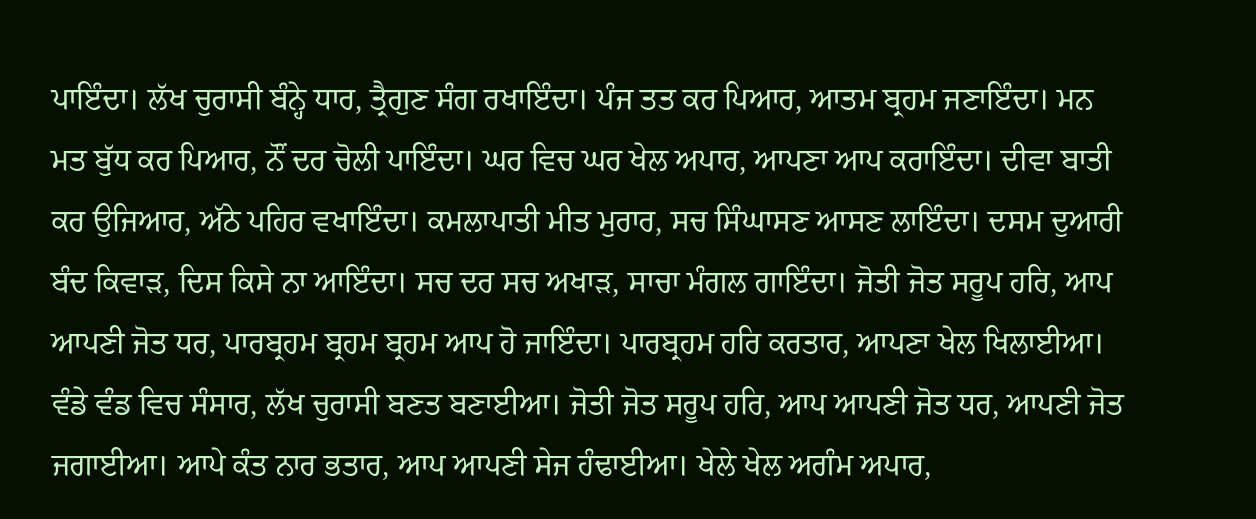ਪਾਇੰਦਾ। ਲੱਖ ਚੁਰਾਸੀ ਬੰਨ੍ਹੇ ਧਾਰ, ਤ੍ਰੈਗੁਣ ਸੰਗ ਰਖਾਇੰਦਾ। ਪੰਜ ਤਤ ਕਰ ਪਿਆਰ, ਆਤਮ ਬ੍ਰਹਮ ਜਣਾਇੰਦਾ। ਮਨ ਮਤ ਬੁੱਧ ਕਰ ਪਿਆਰ, ਨੌਂ ਦਰ ਚੋਲੀ ਪਾਇੰਦਾ। ਘਰ ਵਿਚ ਘਰ ਖੇਲ ਅਪਾਰ, ਆਪਣਾ ਆਪ ਕਰਾਇੰਦਾ। ਦੀਵਾ ਬਾਤੀ ਕਰ ਉਜਿਆਰ, ਅੱਠੇ ਪਹਿਰ ਵਖਾਇੰਦਾ। ਕਮਲਾਪਾਤੀ ਮੀਤ ਮੁਰਾਰ, ਸਚ ਸਿੰਘਾਸਣ ਆਸਣ ਲਾਇੰਦਾ। ਦਸਮ ਦੁਆਰੀ ਬੰਦ ਕਿਵਾੜ, ਦਿਸ ਕਿਸੇ ਨਾ ਆਇੰਦਾ। ਸਚ ਦਰ ਸਚ ਅਖਾੜ, ਸਾਚਾ ਮੰਗਲ ਗਾਇੰਦਾ। ਜੋਤੀ ਜੋਤ ਸਰੂਪ ਹਰਿ, ਆਪ ਆਪਣੀ ਜੋਤ ਧਰ, ਪਾਰਬ੍ਰਹਮ ਬ੍ਰਹਮ ਬ੍ਰਹਮ ਆਪ ਹੋ ਜਾਇੰਦਾ। ਪਾਰਬ੍ਰਹਮ ਹਰਿ ਕਰਤਾਰ, ਆਪਣਾ ਖੇਲ ਖਿਲਾਈਆ। ਵੰਡੇ ਵੰਡ ਵਿਚ ਸੰਸਾਰ, ਲੱਖ ਚੁਰਾਸੀ ਬਣਤ ਬਣਾਈਆ। ਜੋਤੀ ਜੋਤ ਸਰੂਪ ਹਰਿ, ਆਪ ਆਪਣੀ ਜੋਤ ਧਰ, ਆਪਣੀ ਜੋਤ ਜਗਾਈਆ। ਆਪੇ ਕੰਤ ਨਾਰ ਭਤਾਰ, ਆਪ ਆਪਣੀ ਸੇਜ ਹੰਢਾਈਆ। ਖੇਲੇ ਖੇਲ ਅਗੰਮ ਅਪਾਰ,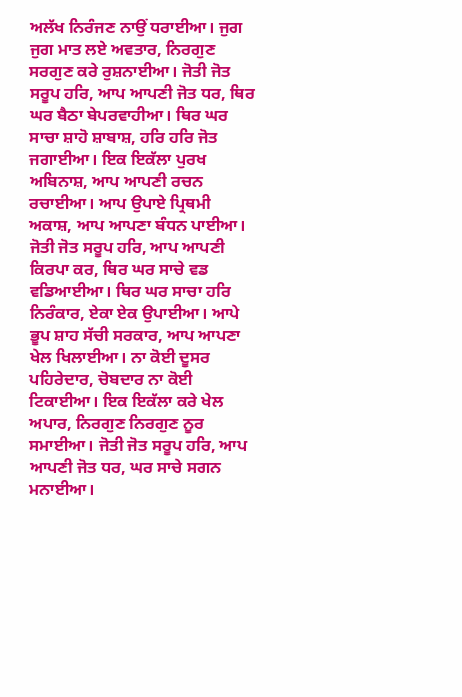ਅਲੱਖ ਨਿਰੰਜਣ ਨਾਉਂ ਧਰਾਈਆ। ਜੁਗ ਜੁਗ ਮਾਤ ਲਏ ਅਵਤਾਰ, ਨਿਰਗੁਣ ਸਰਗੁਣ ਕਰੇ ਰੁਸ਼ਨਾਈਆ। ਜੋਤੀ ਜੋਤ ਸਰੂਪ ਹਰਿ, ਆਪ ਆਪਣੀ ਜੋਤ ਧਰ, ਥਿਰ ਘਰ ਬੈਠਾ ਬੇਪਰਵਾਹੀਆ। ਥਿਰ ਘਰ ਸਾਚਾ ਸ਼ਾਹੋ ਸ਼ਾਬਾਸ਼, ਹਰਿ ਹਰਿ ਜੋਤ ਜਗਾਈਆ। ਇਕ ਇਕੱਲਾ ਪੁਰਖ ਅਬਿਨਾਸ਼, ਆਪ ਆਪਣੀ ਰਚਨ ਰਚਾਈਆ। ਆਪ ਉਪਾਏ ਪ੍ਰਿਥਮੀ ਅਕਾਸ਼, ਆਪ ਆਪਣਾ ਬੰਧਨ ਪਾਈਆ। ਜੋਤੀ ਜੋਤ ਸਰੂਪ ਹਰਿ, ਆਪ ਆਪਣੀ ਕਿਰਪਾ ਕਰ, ਥਿਰ ਘਰ ਸਾਚੇ ਵਡ ਵਡਿਆਈਆ। ਥਿਰ ਘਰ ਸਾਚਾ ਹਰਿ ਨਿਰੰਕਾਰ, ਏਕਾ ਏਕ ਉਪਾਈਆ। ਆਪੇ ਭੂਪ ਸ਼ਾਹ ਸੱਚੀ ਸਰਕਾਰ, ਆਪ ਆਪਣਾ ਖੇਲ ਖਿਲਾਈਆ। ਨਾ ਕੋਈ ਦੂਸਰ ਪਹਿਰੇਦਾਰ, ਚੋਬਦਾਰ ਨਾ ਕੋਈ ਟਿਕਾਈਆ। ਇਕ ਇਕੱਲਾ ਕਰੇ ਖੇਲ ਅਪਾਰ, ਨਿਰਗੁਣ ਨਿਰਗੁਣ ਨੂਰ ਸਮਾਈਆ। ਜੋਤੀ ਜੋਤ ਸਰੂਪ ਹਰਿ, ਆਪ ਆਪਣੀ ਜੋਤ ਧਰ, ਘਰ ਸਾਚੇ ਸਗਨ ਮਨਾਈਆ।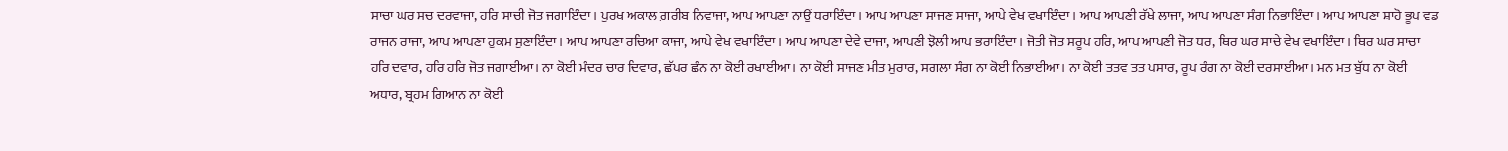ਸਾਚਾ ਘਰ ਸਚ ਦਰਵਾਜਾ, ਹਰਿ ਸਾਚੀ ਜੋਤ ਜਗਾਇੰਦਾ। ਪੁਰਖ ਅਕਾਲ ਗ਼ਰੀਬ ਨਿਵਾਜਾ, ਆਪ ਆਪਣਾ ਨਾਉਂ ਧਰਾਇੰਦਾ। ਆਪ ਆਪਣਾ ਸਾਜਣ ਸਾਜਾ, ਆਪੇ ਵੇਖ ਵਖਾਇੰਦਾ। ਆਪ ਆਪਣੀ ਰੱਖੇ ਲਾਜਾ, ਆਪ ਆਪਣਾ ਸੰਗ ਨਿਭਾਇੰਦਾ। ਆਪ ਆਪਣਾ ਸ਼ਾਹੋ ਭੂਪ ਵਡ ਰਾਜਨ ਰਾਜਾ, ਆਪ ਆਪਣਾ ਹੁਕਮ ਸੁਣਾਇੰਦਾ। ਆਪ ਆਪਣਾ ਰਚਿਆ ਕਾਜਾ, ਆਪੇ ਵੇਖ ਵਖਾਇੰਦਾ। ਆਪ ਆਪਣਾ ਦੇਵੇ ਦਾਜਾ, ਆਪਣੀ ਝੋਲੀ ਆਪ ਭਰਾਇੰਦਾ। ਜੋਤੀ ਜੋਤ ਸਰੂਪ ਹਰਿ, ਆਪ ਆਪਣੀ ਜੋਤ ਧਰ, ਥਿਰ ਘਰ ਸਾਚੇ ਵੇਖ ਵਖਾਇੰਦਾ। ਥਿਰ ਘਰ ਸਾਚਾ ਹਰਿ ਦਵਾਰ, ਹਰਿ ਹਰਿ ਜੋਤ ਜਗਾਈਆ। ਨਾ ਕੋਈ ਮੰਦਰ ਚਾਰ ਦਿਵਾਰ, ਛੱਪਰ ਛੰਨ ਨਾ ਕੋਈ ਰਖਾਈਆ। ਨਾ ਕੋਈ ਸਾਜਣ ਮੀਤ ਮੁਰਾਰ, ਸਗਲਾ ਸੰਗ ਨਾ ਕੋਈ ਨਿਭਾਈਆ। ਨਾ ਕੋਈ ਤਤਵ ਤਤ ਪਸਾਰ, ਰੂਪ ਰੰਗ ਨਾ ਕੋਈ ਦਰਸਾਈਆ। ਮਨ ਮਤ ਬੁੱਧ ਨਾ ਕੋਈ ਅਧਾਰ, ਬ੍ਰਹਮ ਗਿਆਨ ਨਾ ਕੋਈ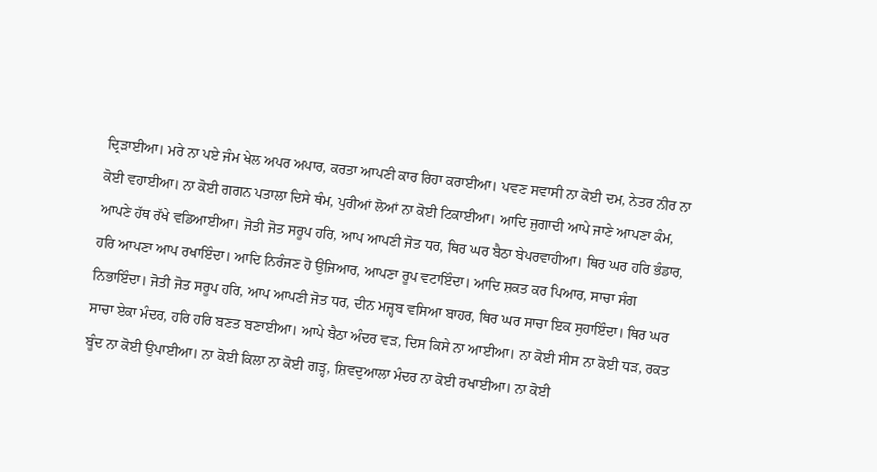ਦ੍ਰਿੜਾਈਆ। ਮਰੇ ਨਾ ਪਏ ਜੰਮ ਖੇਲ ਅਪਰ ਅਪਾਰ, ਕਰਤਾ ਆਪਣੀ ਕਾਰ ਰਿਹਾ ਕਰਾਈਆ। ਪਵਣ ਸਵਾਸੀ ਨਾ ਕੋਈ ਦਮ, ਨੇਤਰ ਨੀਰ ਨਾ ਕੋਈ ਵਹਾਈਆ। ਨਾ ਕੋਈ ਗਗਨ ਪਤਾਲਾ ਦਿਸੇ ਥੰਮ, ਪੁਰੀਆਂ ਲੋਆਂ ਨਾ ਕੋਈ ਟਿਕਾਈਆ। ਆਦਿ ਜੁਗਾਦੀ ਆਪੇ ਜਾਣੇ ਆਪਣਾ ਕੰਮ, ਆਪਣੇ ਹੱਥ ਰੱਖੇ ਵਡਿਆਈਆ। ਜੋਤੀ ਜੋਤ ਸਰੂਪ ਹਰਿ, ਆਪ ਆਪਣੀ ਜੋਤ ਧਰ, ਥਿਰ ਘਰ ਬੈਠਾ ਬੇਪਰਵਾਹੀਆ। ਥਿਰ ਘਰ ਹਰਿ ਭੰਡਾਰ, ਹਰਿ ਆਪਣਾ ਆਪ ਰਖਾਇੰਦਾ। ਆਦਿ ਨਿਰੰਜਣ ਹੋ ਉਜਿਆਰ, ਆਪਣਾ ਰੂਪ ਵਟਾਇੰਦਾ। ਆਦਿ ਸ਼ਕਤ ਕਰ ਪਿਆਰ, ਸਾਚਾ ਸੰਗ ਨਿਭਾਇੰਦਾ। ਜੋਤੀ ਜੋਤ ਸਰੂਪ ਹਰਿ, ਆਪ ਆਪਣੀ ਜੋਤ ਧਰ, ਦੀਨ ਮਜ਼੍ਹਬ ਵਸਿਆ ਬਾਹਰ, ਥਿਰ ਘਰ ਸਾਚਾ ਇਕ ਸੁਹਾਇੰਦਾ। ਥਿਰ ਘਰ ਸਾਚਾ ਏਕਾ ਮੰਦਰ, ਹਰਿ ਹਰਿ ਬਣਤ ਬਣਾਈਆ। ਆਪੇ ਬੈਠਾ ਅੰਦਰ ਵੜ, ਦਿਸ ਕਿਸੇ ਨਾ ਆਈਆ। ਨਾ ਕੋਈ ਸੀਸ ਨਾ ਕੋਈ ਧੜ, ਰਕਤ ਬੂੰਦ ਨਾ ਕੋਈ ਉਪਾਈਆ। ਨਾ ਕੋਈ ਕਿਲਾ ਨਾ ਕੋਈ ਗੜ੍ਹ, ਸ਼ਿਵਦੁਆਲਾ ਮੰਦਰ ਨਾ ਕੋਈ ਰਖਾਈਆ। ਨਾ ਕੋਈ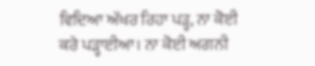ਵਿਦਿਆ ਅੱਖਰ ਰਿਹਾ ਪੜ੍ਹ, ਨਾ ਕੋਈ ਕਰੇ ਪੜ੍ਹਾਈਆ। ਨਾ ਕੋਈ ਅਗਨੀ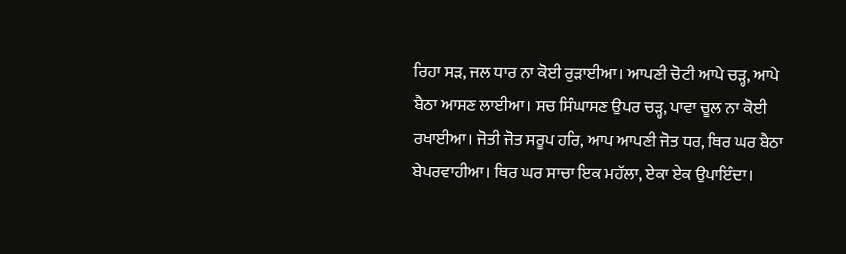ਰਿਹਾ ਸੜ, ਜਲ ਧਾਰ ਨਾ ਕੋਈ ਰੁੜਾਈਆ। ਆਪਣੀ ਚੋਟੀ ਆਪੇ ਚੜ੍ਹ, ਆਪੇ ਬੈਠਾ ਆਸਣ ਲਾਈਆ। ਸਚ ਸਿੰਘਾਸਣ ਉਪਰ ਚੜ੍ਹ, ਪਾਵਾ ਚੂਲ ਨਾ ਕੋਈ ਰਖਾਈਆ। ਜੋਤੀ ਜੋਤ ਸਰੂਪ ਹਰਿ, ਆਪ ਆਪਣੀ ਜੋਤ ਧਰ, ਥਿਰ ਘਰ ਬੈਠਾ ਬੇਪਰਵਾਹੀਆ। ਥਿਰ ਘਰ ਸਾਚਾ ਇਕ ਮਹੱਲਾ, ਏਕਾ ਏਕ ਉਪਾਇੰਦਾ।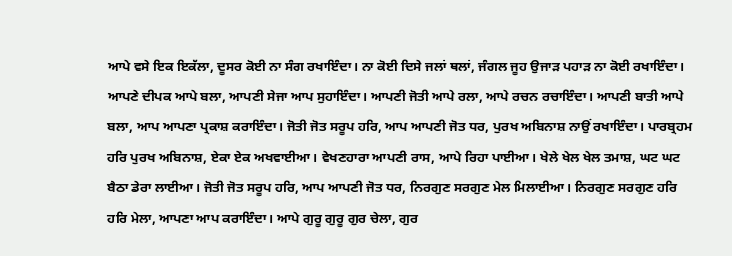ਆਪੇ ਵਸੇ ਇਕ ਇਕੱਲਾ, ਦੂਸਰ ਕੋਈ ਨਾ ਸੰਗ ਰਖਾਇੰਦਾ। ਨਾ ਕੋਈ ਦਿਸੇ ਜਲਾਂ ਥਲਾਂ, ਜੰਗਲ ਜੂਹ ਉਜਾੜ ਪਹਾੜ ਨਾ ਕੋਈ ਰਖਾਇੰਦਾ। ਆਪਣੇ ਦੀਪਕ ਆਪੇ ਬਲਾ, ਆਪਣੀ ਸੇਜਾ ਆਪ ਸੁਹਾਇੰਦਾ। ਆਪਣੀ ਜੋਤੀ ਆਪੇ ਰਲਾ, ਆਪੇ ਰਚਨ ਰਚਾਇੰਦਾ। ਆਪਣੀ ਬਾਤੀ ਆਪੇ ਬਲਾ, ਆਪ ਆਪਣਾ ਪ੍ਰਕਾਸ਼ ਕਰਾਇੰਦਾ। ਜੋਤੀ ਜੋਤ ਸਰੂਪ ਹਰਿ, ਆਪ ਆਪਣੀ ਜੋਤ ਧਰ, ਪੁਰਖ ਅਬਿਨਾਸ਼ ਨਾਉਂ ਰਖਾਇੰਦਾ। ਪਾਰਬ੍ਰਹਮ ਹਰਿ ਪੁਰਖ ਅਬਿਨਾਸ਼, ਏਕਾ ਏਕ ਅਖਵਾਈਆ। ਵੇਖਣਹਾਰਾ ਆਪਣੀ ਰਾਸ, ਆਪੇ ਰਿਹਾ ਪਾਈਆ। ਖੇਲੇ ਖੇਲ ਖੇਲ ਤਮਾਸ਼, ਘਟ ਘਟ ਬੈਠਾ ਡੇਰਾ ਲਾਈਆ। ਜੋਤੀ ਜੋਤ ਸਰੂਪ ਹਰਿ, ਆਪ ਆਪਣੀ ਜੋਤ ਧਰ, ਨਿਰਗੁਣ ਸਰਗੁਣ ਮੇਲ ਮਿਲਾਈਆ। ਨਿਰਗੁਣ ਸਰਗੁਣ ਹਰਿ ਹਰਿ ਮੇਲਾ, ਆਪਣਾ ਆਪ ਕਰਾਇੰਦਾ। ਆਪੇ ਗੁਰੂ ਗੁਰੂ ਗੁਰ ਚੇਲਾ, ਗੁਰ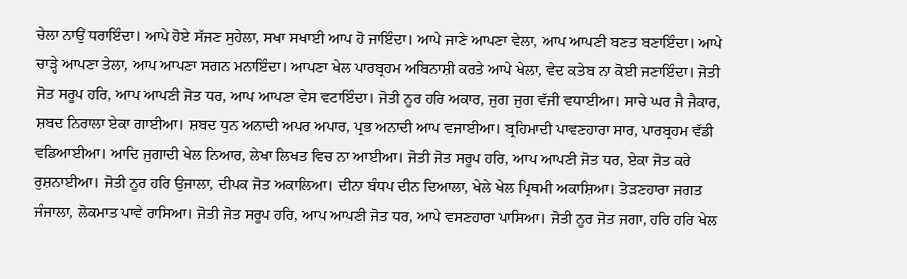ਚੇਲਾ ਨਾਉਂ ਧਰਾਇੰਦਾ। ਆਪੇ ਹੋਏ ਸੱਜਣ ਸੁਹੇਲਾ, ਸਖਾ ਸਖਾਈ ਆਪ ਹੋ ਜਾਇੰਦਾ। ਆਪੇ ਜਾਣੇ ਆਪਣਾ ਵੇਲਾ, ਆਪ ਆਪਣੀ ਬਣਤ ਬਣਾਇੰਦਾ। ਆਪੇ ਚਾੜ੍ਹੇ ਆਪਣਾ ਤੇਲਾ, ਆਪ ਆਪਣਾ ਸਗਨ ਮਨਾਇੰਦਾ। ਆਪਣਾ ਖੇਲ ਪਾਰਬ੍ਰਹਮ ਅਬਿਨਾਸ਼ੀ ਕਰਤੇ ਆਪੇ ਖੇਲਾ, ਵੇਦ ਕਤੇਬ ਨਾ ਕੋਈ ਜਣਾਇੰਦਾ। ਜੋਤੀ ਜੋਤ ਸਰੂਪ ਹਰਿ, ਆਪ ਆਪਣੀ ਜੋਤ ਧਰ, ਆਪ ਆਪਣਾ ਵੇਸ ਵਟਾਇੰਦਾ। ਜੋਤੀ ਨੂਰ ਹਰਿ ਅਕਾਰ, ਜੁਗ ਜੁਗ ਵੱਜੀ ਵਧਾਈਆ। ਸਾਚੇ ਘਰ ਜੈ ਜੈਕਾਰ, ਸ਼ਬਦ ਨਿਰਾਲਾ ਏਕਾ ਗਾਈਆ। ਸ਼ਬਦ ਧੁਨ ਅਨਾਦੀ ਅਪਰ ਅਪਾਰ, ਪ੍ਰਭ ਅਨਾਦੀ ਆਪ ਵਜਾਈਆ। ਬ੍ਰਹਿਮਾਦੀ ਪਾਵਣਹਾਰਾ ਸਾਰ, ਪਾਰਬ੍ਰਹਮ ਵੱਡੀ ਵਡਿਆਈਆ। ਆਦਿ ਜੁਗਾਦੀ ਖੇਲ ਨਿਆਰ, ਲੇਖਾ ਲਿਖਤ ਵਿਚ ਨਾ ਆਈਆ। ਜੋਤੀ ਜੋਤ ਸਰੂਪ ਹਰਿ, ਆਪ ਆਪਣੀ ਜੋਤ ਧਰ, ਏਕਾ ਜੋਤ ਕਰੇ ਰੁਸ਼ਨਾਈਆ। ਜੋਤੀ ਨੂਰ ਹਰਿ ਉਜਾਲਾ, ਦੀਪਕ ਜੋਤ ਅਕਾਲਿਆ। ਦੀਨਾ ਬੰਧਪ ਦੀਨ ਦਿਆਲਾ, ਖੇਲੇ ਖੇਲ ਪ੍ਰਿਥਮੀ ਅਕਾਸ਼ਿਆ। ਤੋੜਣਹਾਰਾ ਜਗਤ ਜੰਜਾਲਾ, ਲੋਕਮਾਤ ਪਾਵੇ ਰਾਸਿਆ। ਜੋਤੀ ਜੋਤ ਸਰੂਪ ਹਰਿ, ਆਪ ਆਪਣੀ ਜੋਤ ਧਰ, ਆਪੇ ਵਸਣਹਾਰਾ ਪਾਸਿਆ। ਜੋਤੀ ਨੂਰ ਜੋਤ ਜਗਾ, ਹਰਿ ਹਰਿ ਖੇਲ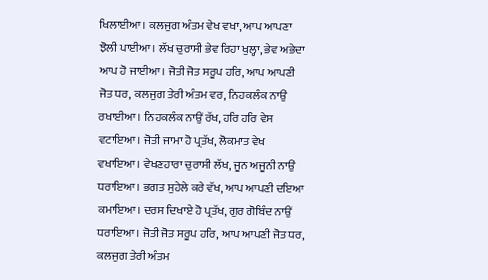ਖਿਲਾਈਆ। ਕਲਜੁਗ ਅੰਤਮ ਵੇਖ ਵਖਾ, ਆਪ ਆਪਣਾ ਝੋਲੀ ਪਾਈਆ। ਲੱਖ ਚੁਰਾਸੀ ਭੇਵ ਰਿਹਾ ਖੁਲ੍ਹਾ, ਭੇਵ ਅਭੇਦਾ ਆਪ ਹੋ ਜਾਈਆ। ਜੋਤੀ ਜੋਤ ਸਰੂਪ ਹਰਿ, ਆਪ ਆਪਣੀ ਜੋਤ ਧਰ, ਕਲਜੁਗ ਤੇਰੀ ਅੰਤਮ ਵਰ, ਨਿਹਕਲੰਕ ਨਾਉਂ ਰਖਾਈਆ। ਨਿਹਕਲੰਕ ਨਾਉਂ ਰੱਖ, ਹਰਿ ਹਰਿ ਵੇਸ ਵਟਾਇਆ। ਜੋਤੀ ਜਾਮਾ ਹੋ ਪ੍ਰਤੱਖ, ਲੋਕਮਾਤ ਵੇਖ ਵਖਾਇਆ। ਵੇਖਣਹਾਰਾ ਚੁਰਾਸੀ ਲੱਖ, ਜੂਨ ਅਜੂਨੀ ਨਾਉਂ ਧਰਾਇਆ। ਭਗਤ ਸੁਹੇਲੇ ਕਰੇ ਵੱਖ, ਆਪ ਆਪਣੀ ਦਇਆ ਕਮਾਇਆ। ਦਰਸ ਦਿਖਾਏ ਹੋ ਪ੍ਰਤੱਖ, ਗੁਰ ਗੋਬਿੰਦ ਨਾਉਂ ਧਰਾਇਆ। ਜੋਤੀ ਜੋਤ ਸਰੂਪ ਹਰਿ, ਆਪ ਆਪਣੀ ਜੋਤ ਧਰ, ਕਲਜੁਗ ਤੇਰੀ ਅੰਤਮ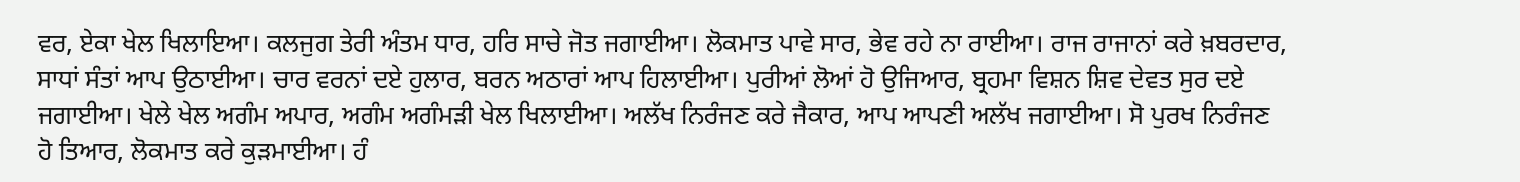ਵਰ, ਏਕਾ ਖੇਲ ਖਿਲਾਇਆ। ਕਲਜੁਗ ਤੇਰੀ ਅੰਤਮ ਧਾਰ, ਹਰਿ ਸਾਚੇ ਜੋਤ ਜਗਾਈਆ। ਲੋਕਮਾਤ ਪਾਵੇ ਸਾਰ, ਭੇਵ ਰਹੇ ਨਾ ਰਾਈਆ। ਰਾਜ ਰਾਜਾਨਾਂ ਕਰੇ ਖ਼ਬਰਦਾਰ, ਸਾਧਾਂ ਸੰਤਾਂ ਆਪ ਉਠਾਈਆ। ਚਾਰ ਵਰਨਾਂ ਦਏ ਹੁਲਾਰ, ਬਰਨ ਅਠਾਰਾਂ ਆਪ ਹਿਲਾਈਆ। ਪੁਰੀਆਂ ਲੋਆਂ ਹੋ ਉਜਿਆਰ, ਬ੍ਰਹਮਾ ਵਿਸ਼ਨ ਸ਼ਿਵ ਦੇਵਤ ਸੁਰ ਦਏ ਜਗਾਈਆ। ਖੇਲੇ ਖੇਲ ਅਗੰਮ ਅਪਾਰ, ਅਗੰਮ ਅਗੰਮੜੀ ਖੇਲ ਖਿਲਾਈਆ। ਅਲੱਖ ਨਿਰੰਜਣ ਕਰੇ ਜੈਕਾਰ, ਆਪ ਆਪਣੀ ਅਲੱਖ ਜਗਾਈਆ। ਸੋ ਪੁਰਖ ਨਿਰੰਜਣ ਹੋ ਤਿਆਰ, ਲੋਕਮਾਤ ਕਰੇ ਕੁੜਮਾਈਆ। ਹੰ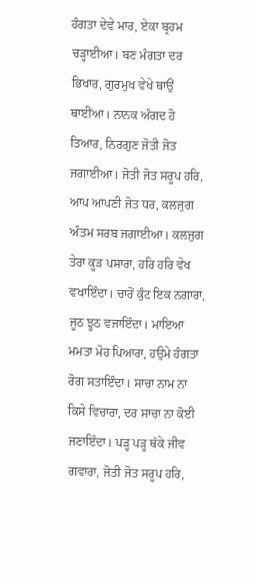ਹੰਗਤਾ ਦੇਵੇ ਮਾਰ, ਏਕਾ ਬ੍ਰਹਮ ਚੜ੍ਹਾਈਆ। ਬਣ ਮੰਗਤਾ ਦਰ ਭਿਖਾਰ, ਗੁਰਮੁਖ ਵੇਖੇ ਥਾਉਂ ਥਾਈਂਆ। ਨਾਨਕ ਅੰਗਦ ਹੋ ਤਿਆਰ, ਨਿਰਗੁਣ ਜੋਤੀ ਜੋਤ ਜਗਾਈਆ। ਜੋਤੀ ਜੋਤ ਸਰੂਪ ਹਰਿ, ਆਪ ਆਪਣੀ ਜੋਤ ਧਰ, ਕਲਜੁਗ ਅੰਤਮ ਸਰਬ ਜਗਾਈਆ। ਕਲਜੁਗ ਤੇਰਾ ਕੂੜ ਪਸਾਰਾ, ਹਰਿ ਹਰਿ ਵੇਖ ਵਖਾਇੰਦਾ। ਚਾਰੋਂ ਕੁੰਟ ਇਕ ਨਗਾਰਾ, ਜੂਠ ਝੂਠ ਵਜਾਇੰਦਾ। ਮਾਇਆ ਮਮਤਾ ਮੋਹ ਪਿਆਰਾ, ਹਉਮੇ ਹੰਗਤਾ ਰੋਗ ਸਤਾਇੰਦਾ। ਸਾਚਾ ਨਾਮ ਨਾ ਕਿਸੇ ਵਿਚਾਰਾ, ਦਰ ਸਾਚਾ ਨਾ ਕੋਈ ਜਣਾਇੰਦਾ। ਪੜ੍ਹ ਪੜ੍ਹ ਥੱਕੇ ਜੀਵ ਗਵਾਰਾ, ਜੋਤੀ ਜੋਤ ਸਰੂਪ ਹਰਿ,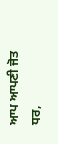ਆਪ ਆਪਣੀ ਜੋਤ ਧਰ,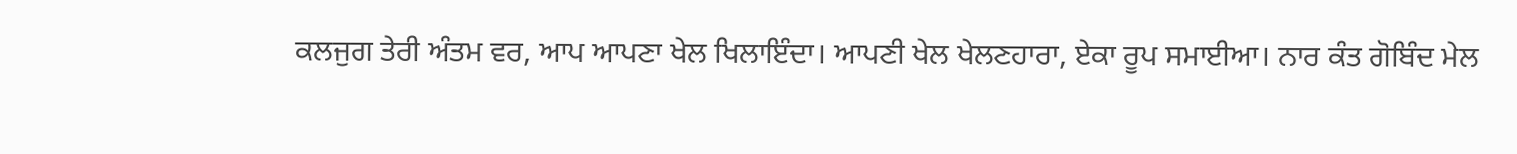ਕਲਜੁਗ ਤੇਰੀ ਅੰਤਮ ਵਰ, ਆਪ ਆਪਣਾ ਖੇਲ ਖਿਲਾਇੰਦਾ। ਆਪਣੀ ਖੇਲ ਖੇਲਣਹਾਰਾ, ਏਕਾ ਰੂਪ ਸਮਾਈਆ। ਨਾਰ ਕੰਤ ਗੋਬਿੰਦ ਮੇਲ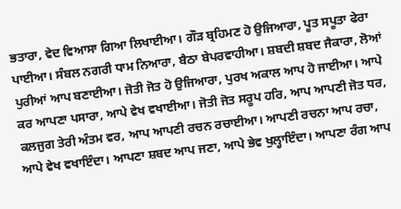ਭਤਾਰਾ, ਵੇਦ ਵਿਆਸਾ ਗਿਆ ਲਿਖਾਈਆ। ਗੌੜ ਬ੍ਰਹਿਮਣ ਹੋ ਉਜਿਆਰਾ, ਪੂਤ ਸਪੂਤਾ ਫੇਰਾ ਪਾਈਆ। ਸੰਬਲ ਨਗਰੀ ਧਾਮ ਨਿਆਰਾ, ਬੈਠਾ ਬੇਪਰਵਾਹੀਆ। ਸ਼ਬਦੀ ਸ਼ਬਦ ਜੈਕਾਰਾ, ਲੋਆਂ ਪੁਰੀਆਂ ਆਪ ਬਣਾਈਆ। ਜੋਤੀ ਜੋਤ ਹੋ ਉਜਿਆਰਾ, ਪੁਰਖ ਅਕਾਲ ਆਪ ਹੋ ਜਾਈਆ। ਆਪੇ ਕਰ ਆਪਣਾ ਪਸਾਰਾ, ਆਪੇ ਵੇਖ ਵਖਾਈਆ। ਜੋਤੀ ਜੋਤ ਸਰੂਪ ਹਰਿ, ਆਪ ਆਪਣੀ ਜੋਤ ਧਰ, ਕਲਜੁਗ ਤੇਰੀ ਅੰਤਮ ਵਰ, ਆਪ ਆਪਣੀ ਰਚਨ ਰਚਾਈਆ। ਆਪਣੀ ਰਚਨਾ ਆਪ ਰਚਾ, ਆਪੇ ਵੇਖ ਵਖਾਇੰਦਾ। ਆਪਣਾ ਸ਼ਬਦ ਆਪ ਜਣਾ, ਆਪੇ ਭੇਵ ਖੁਲ੍ਹਾਇੰਦਾ। ਆਪਣਾ ਰੰਗ ਆਪ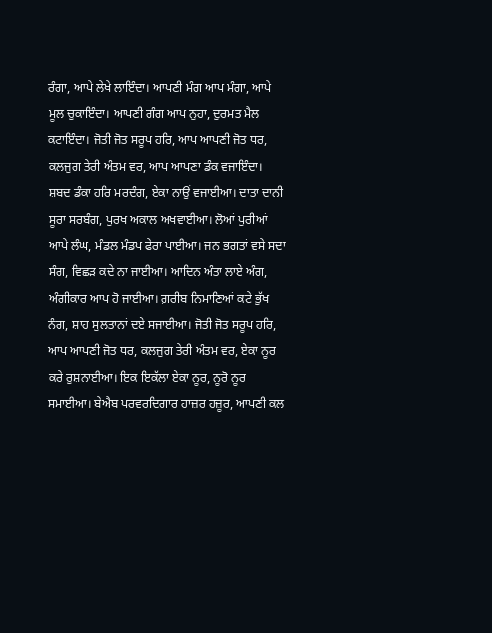ਰੰਗਾ, ਆਪੇ ਲੇਖੇ ਲਾਇੰਦਾ। ਆਪਣੀ ਮੰਗ ਆਪ ਮੰਗਾ, ਆਪੇ ਮੂਲ ਚੁਕਾਇੰਦਾ। ਆਪਣੀ ਗੰਗ ਆਪ ਨੁਹਾ, ਦੁਰਮਤ ਮੈਲ ਕਟਾਇੰਦਾ। ਜੋਤੀ ਜੋਤ ਸਰੂਪ ਹਰਿ, ਆਪ ਆਪਣੀ ਜੋਤ ਧਰ, ਕਲਜੁਗ ਤੇਰੀ ਅੰਤਮ ਵਰ, ਆਪ ਆਪਣਾ ਡੰਕ ਵਜਾਇੰਦਾ। ਸ਼ਬਦ ਡੰਕਾ ਹਰਿ ਮਰਦੰਗ, ਏਕਾ ਨਾਉਂ ਵਜਾਈਆ। ਦਾਤਾ ਦਾਨੀ ਸੂਰਾ ਸਰਬੰਗ, ਪੁਰਖ ਅਕਾਲ ਅਖਵਾਈਆ। ਲੋਆਂ ਪੁਰੀਆਂ ਆਪੇ ਲੰਘ, ਮੰਡਲ ਮੰਡਪ ਫੇਰਾ ਪਾਈਆ। ਜਨ ਭਗਤਾਂ ਵਸੇ ਸਦਾ ਸੰਗ, ਵਿਛੜ ਕਦੇ ਨਾ ਜਾਈਆ। ਆਦਿਨ ਅੰਤਾ ਲਾਏ ਅੰਗ, ਅੰਗੀਕਾਰ ਆਪ ਹੋ ਜਾਈਆ। ਗ਼ਰੀਬ ਨਿਮਾਣਿਆਂ ਕਟੇ ਭੁੱਖ ਨੰਗ, ਸ਼ਾਹ ਸੁਲਤਾਨਾਂ ਦਏ ਸਜਾਈਆ। ਜੋਤੀ ਜੋਤ ਸਰੂਪ ਹਰਿ, ਆਪ ਆਪਣੀ ਜੋਤ ਧਰ, ਕਲਜੁਗ ਤੇਰੀ ਅੰਤਮ ਵਰ, ਏਕਾ ਨੂਰ ਕਰੇ ਰੁਸ਼ਨਾਈਆ। ਇਕ ਇਕੱਲਾ ਏਕਾ ਨੂਰ, ਨੂਰੋ ਨੂਰ ਸਮਾਈਆ। ਬੇਐਬ ਪਰਵਰਦਿਗਾਰ ਹਾਜ਼ਰ ਹਜ਼ੂਰ, ਆਪਣੀ ਕਲ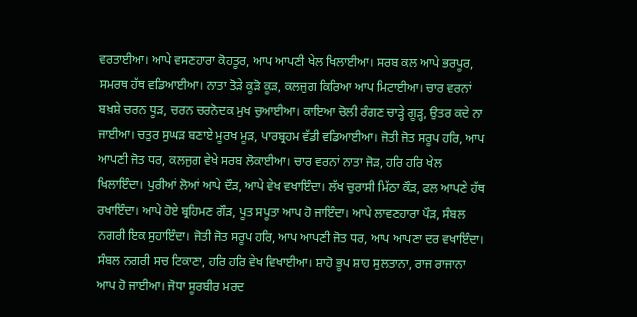ਵਰਤਾਈਆ। ਆਪੇ ਵਸਣਹਾਰਾ ਕੋਹਤੂਰ, ਆਪ ਆਪਣੀ ਖੇਲ ਖਿਲਾਈਆ। ਸਰਬ ਕਲ ਆਪੇ ਭਰਪੂਰ, ਸਮਰਥ ਹੱਥ ਵਡਿਆਈਆ। ਨਾਤਾ ਤੋੜੇ ਕੂੜੋ ਕੂੜ, ਕਲਜੁਗ ਕਿਰਿਆ ਆਪ ਮਿਟਾਈਆ। ਚਾਰ ਵਰਨਾਂ ਬਖ਼ਸ਼ੇ ਚਰਨ ਧੂੜ, ਚਰਨ ਚਰਨੋਦਕ ਮੁਖ ਚੁਆਈਆ। ਕਾਇਆ ਚੋਲੀ ਰੰਗਣ ਚਾੜ੍ਹੇ ਗੂੜ੍ਹ, ਉਤਰ ਕਦੇ ਨਾ ਜਾਈਆ। ਚਤੁਰ ਸੁਘੜ ਬਣਾਏ ਮੂਰਖ ਮੂੜ, ਪਾਰਬ੍ਰਹਮ ਵੱਡੀ ਵਡਿਆਈਆ। ਜੋਤੀ ਜੋਤ ਸਰੂਪ ਹਰਿ, ਆਪ ਆਪਣੀ ਜੋਤ ਧਰ, ਕਲਜੁਗ ਵੇਖੇ ਸਰਬ ਲੋਕਾਈਆ। ਚਾਰ ਵਰਨਾਂ ਨਾਤਾ ਜੋੜ, ਹਰਿ ਹਰਿ ਖੇਲ ਖਿਲਾਇੰਦਾ। ਪੁਰੀਆਂ ਲੋਆਂ ਆਪੇ ਦੌੜ, ਆਪੇ ਵੇਖ ਵਖਾਇੰਦਾ। ਲੱਖ ਚੁਰਾਸੀ ਮਿੱਠਾ ਕੌੜ, ਫਲ ਆਪਣੇ ਹੱਥ ਰਖਾਇੰਦਾ। ਆਪੇ ਹੋਏ ਬ੍ਰਹਿਮਣ ਗੌੜ, ਪੂਤ ਸਪੂਤਾ ਆਪ ਹੋ ਜਾਇੰਦਾ। ਆਪੇ ਲਾਵਣਹਾਰਾ ਪੌੜ, ਸੰਬਲ ਨਗਰੀ ਇਕ ਸੁਹਾਇੰਦਾ। ਜੋਤੀ ਜੋਤ ਸਰੂਪ ਹਰਿ, ਆਪ ਆਪਣੀ ਜੋਤ ਧਰ, ਆਪ ਆਪਣਾ ਦਰ ਵਖਾਇੰਦਾ। ਸੰਬਲ ਨਗਰੀ ਸਚ ਟਿਕਾਣਾ, ਹਰਿ ਹਰਿ ਵੇਖ ਵਿਖਾਈਆ। ਸ਼ਾਹੋ ਭੂਪ ਸ਼ਾਹ ਸੁਲਤਾਨਾ, ਰਾਜ ਰਾਜਾਨਾ ਆਪ ਹੋ ਜਾਈਆ। ਜੋਧਾ ਸੂਰਬੀਰ ਮਰਦ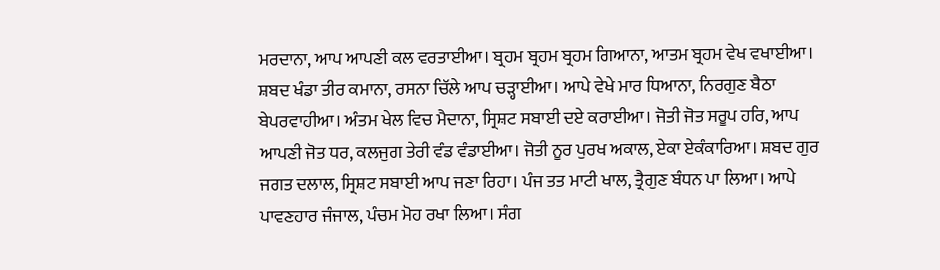ਮਰਦਾਨਾ, ਆਪ ਆਪਣੀ ਕਲ ਵਰਤਾਈਆ। ਬ੍ਰਹਮ ਬ੍ਰਹਮ ਬ੍ਰਹਮ ਗਿਆਨਾ, ਆਤਮ ਬ੍ਰਹਮ ਵੇਖ ਵਖਾਈਆ। ਸ਼ਬਦ ਖੰਡਾ ਤੀਰ ਕਮਾਨਾ, ਰਸਨਾ ਚਿੱਲੇ ਆਪ ਚੜ੍ਹਾਈਆ। ਆਪੇ ਵੇਖੇ ਮਾਰ ਧਿਆਨਾ, ਨਿਰਗੁਣ ਬੈਠਾ ਬੇਪਰਵਾਹੀਆ। ਅੰਤਮ ਖੇਲ ਵਿਚ ਮੈਦਾਨਾ, ਸ੍ਰਿਸ਼ਟ ਸਬਾਈ ਦਏ ਕਰਾਈਆ। ਜੋਤੀ ਜੋਤ ਸਰੂਪ ਹਰਿ, ਆਪ ਆਪਣੀ ਜੋਤ ਧਰ, ਕਲਜੁਗ ਤੇਰੀ ਵੰਡ ਵੰਡਾਈਆ। ਜੋਤੀ ਨੂਰ ਪੁਰਖ ਅਕਾਲ, ਏਕਾ ਏਕੰਕਾਰਿਆ। ਸ਼ਬਦ ਗੁਰ ਜਗਤ ਦਲਾਲ, ਸ੍ਰਿਸ਼ਟ ਸਬਾਈ ਆਪ ਜਣਾ ਰਿਹਾ। ਪੰਜ ਤਤ ਮਾਟੀ ਖਾਲ, ਤ੍ਰੈਗੁਣ ਬੰਧਨ ਪਾ ਲਿਆ। ਆਪੇ ਪਾਵਣਹਾਰ ਜੰਜਾਲ, ਪੰਚਮ ਮੋਹ ਰਖਾ ਲਿਆ। ਸੰਗ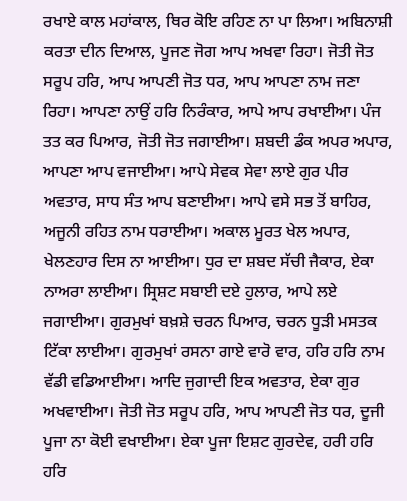ਰਖਾਏ ਕਾਲ ਮਹਾਂਕਾਲ, ਥਿਰ ਕੋਇ ਰਹਿਣ ਨਾ ਪਾ ਲਿਆ। ਅਬਿਨਾਸ਼ੀ ਕਰਤਾ ਦੀਨ ਦਿਆਲ, ਪੂਜਣ ਜੋਗ ਆਪ ਅਖਵਾ ਰਿਹਾ। ਜੋਤੀ ਜੋਤ ਸਰੂਪ ਹਰਿ, ਆਪ ਆਪਣੀ ਜੋਤ ਧਰ, ਆਪ ਆਪਣਾ ਨਾਮ ਜਣਾ ਰਿਹਾ। ਆਪਣਾ ਨਾਉਂ ਹਰਿ ਨਿਰੰਕਾਰ, ਆਪੇ ਆਪ ਰਖਾਈਆ। ਪੰਜ ਤਤ ਕਰ ਪਿਆਰ, ਜੋਤੀ ਜੋਤ ਜਗਾਈਆ। ਸ਼ਬਦੀ ਡੰਕ ਅਪਰ ਅਪਾਰ, ਆਪਣਾ ਆਪ ਵਜਾਈਆ। ਆਪੇ ਸੇਵਕ ਸੇਵਾ ਲਾਏ ਗੁਰ ਪੀਰ ਅਵਤਾਰ, ਸਾਧ ਸੰਤ ਆਪ ਬਣਾਈਆ। ਆਪੇ ਵਸੇ ਸਭ ਤੋਂ ਬਾਹਿਰ, ਅਜੂਨੀ ਰਹਿਤ ਨਾਮ ਧਰਾਈਆ। ਅਕਾਲ ਮੂਰਤ ਖੇਲ ਅਪਾਰ, ਖੇਲਣਹਾਰ ਦਿਸ ਨਾ ਆਈਆ। ਧੁਰ ਦਾ ਸ਼ਬਦ ਸੱਚੀ ਜੈਕਾਰ, ਏਕਾ ਨਾਅਰਾ ਲਾਈਆ। ਸ੍ਰਿਸ਼ਟ ਸਬਾਈ ਦਏ ਹੁਲਾਰ, ਆਪੇ ਲਏ ਜਗਾਈਆ। ਗੁਰਮੁਖਾਂ ਬਖ਼ਸ਼ੇ ਚਰਨ ਪਿਆਰ, ਚਰਨ ਧੂੜੀ ਮਸਤਕ ਟਿੱਕਾ ਲਾਈਆ। ਗੁਰਮੁਖਾਂ ਰਸਨਾ ਗਾਏ ਵਾਰੋ ਵਾਰ, ਹਰਿ ਹਰਿ ਨਾਮ ਵੱਡੀ ਵਡਿਆਈਆ। ਆਦਿ ਜੁਗਾਦੀ ਇਕ ਅਵਤਾਰ, ਏਕਾ ਗੁਰ ਅਖਵਾਈਆ। ਜੋਤੀ ਜੋਤ ਸਰੂਪ ਹਰਿ, ਆਪ ਆਪਣੀ ਜੋਤ ਧਰ, ਦੂਜੀ ਪੂਜਾ ਨਾ ਕੋਈ ਵਖਾਈਆ। ਏਕਾ ਪੂਜਾ ਇਸ਼ਟ ਗੁਰਦੇਵ, ਹਰੀ ਹਰਿ ਹਰਿ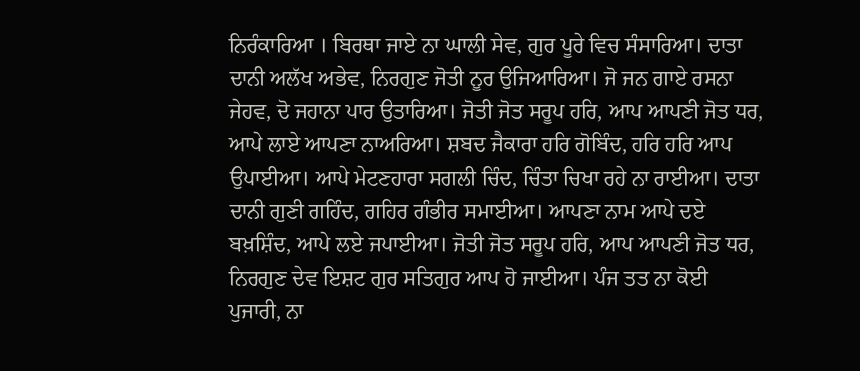ਨਿਰੰਕਾਰਿਆ । ਬਿਰਥਾ ਜਾਏ ਨਾ ਘਾਲੀ ਸੇਵ, ਗੁਰ ਪੂਰੇ ਵਿਚ ਸੰਸਾਰਿਆ। ਦਾਤਾ ਦਾਨੀ ਅਲੱਖ ਅਭੇਵ, ਨਿਰਗੁਣ ਜੋਤੀ ਨੂਰ ਉਜਿਆਰਿਆ। ਜੋ ਜਨ ਗਾਏ ਰਸਨਾ ਜੇਹਵ, ਦੋ ਜਹਾਨਾ ਪਾਰ ਉਤਾਰਿਆ। ਜੋਤੀ ਜੋਤ ਸਰੂਪ ਹਰਿ, ਆਪ ਆਪਣੀ ਜੋਤ ਧਰ, ਆਪੇ ਲਾਏ ਆਪਣਾ ਨਾਅਰਿਆ। ਸ਼ਬਦ ਜੈਕਾਰਾ ਹਰਿ ਗੋਬਿੰਦ, ਹਰਿ ਹਰਿ ਆਪ ਉਪਾਈਆ। ਆਪੇ ਮੇਟਣਹਾਰਾ ਸਗਲੀ ਚਿੰਦ, ਚਿੰਤਾ ਚਿਖਾ ਰਹੇ ਨਾ ਰਾਈਆ। ਦਾਤਾ ਦਾਨੀ ਗੁਣੀ ਗਹਿੰਦ, ਗਹਿਰ ਗੰਭੀਰ ਸਮਾਈਆ। ਆਪਣਾ ਨਾਮ ਆਪੇ ਦਏ ਬਖ਼ਸ਼ਿੰਦ, ਆਪੇ ਲਏ ਜਪਾਈਆ। ਜੋਤੀ ਜੋਤ ਸਰੂਪ ਹਰਿ, ਆਪ ਆਪਣੀ ਜੋਤ ਧਰ, ਨਿਰਗੁਣ ਦੇਵ ਇਸ਼ਟ ਗੁਰ ਸਤਿਗੁਰ ਆਪ ਹੋ ਜਾਈਆ। ਪੰਜ ਤਤ ਨਾ ਕੋਈ ਪੁਜਾਰੀ, ਨਾ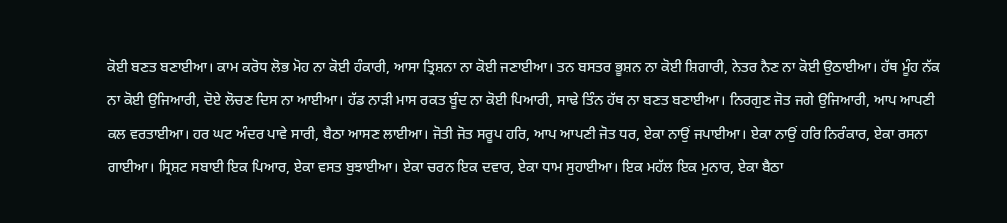ਕੋਈ ਬਣਤ ਬਣਾਈਆ। ਕਾਮ ਕਰੋਧ ਲੋਭ ਮੋਹ ਨਾ ਕੋਈ ਹੰਕਾਰੀ, ਆਸਾ ਤ੍ਰਿਸ਼ਨਾ ਨਾ ਕੋਈ ਜਣਾਈਆ। ਤਨ ਬਸਤਰ ਭੂਸ਼ਨ ਨਾ ਕੋਈ ਸ਼ਿਗਾਰੀ, ਨੇਤਰ ਨੈਣ ਨਾ ਕੋਈ ਉਠਾਈਆ। ਹੱਥ ਮੂੰਹ ਨੱਕ ਨਾ ਕੋਈ ਉਜਿਆਰੀ, ਦੋਏ ਲੋਚਣ ਦਿਸ ਨਾ ਆਈਆ। ਹੱਡ ਨਾੜੀ ਮਾਸ ਰਕਤ ਬੂੰਦ ਨਾ ਕੋਈ ਪਿਆਰੀ, ਸਾਢੇ ਤਿੰਨ ਹੱਥ ਨਾ ਬਣਤ ਬਣਾਈਆ। ਨਿਰਗੁਣ ਜੋਤ ਜਗੇ ਉਜਿਆਰੀ, ਆਪ ਆਪਣੀ ਕਲ ਵਰਤਾਈਆ। ਹਰ ਘਟ ਅੰਦਰ ਪਾਵੇ ਸਾਰੀ, ਬੈਠਾ ਆਸਣ ਲਾਈਆ। ਜੋਤੀ ਜੋਤ ਸਰੂਪ ਹਰਿ, ਆਪ ਆਪਣੀ ਜੋਤ ਧਰ, ਏਕਾ ਨਾਉਂ ਜਪਾਈਆ। ਏਕਾ ਨਾਉਂ ਹਰਿ ਨਿਰੰਕਾਰ, ਏਕਾ ਰਸਨਾ ਗਾਈਆ। ਸ੍ਰਿਸ਼ਟ ਸਬਾਈ ਇਕ ਪਿਆਰ, ਏਕਾ ਵਸਤ ਬੁਝਾਈਆ। ਏਕਾ ਚਰਨ ਇਕ ਦਵਾਰ, ਏਕਾ ਧਾਮ ਸੁਹਾਈਆ। ਇਕ ਮਹੱਲ ਇਕ ਮੁਨਾਰ, ਏਕਾ ਬੈਠਾ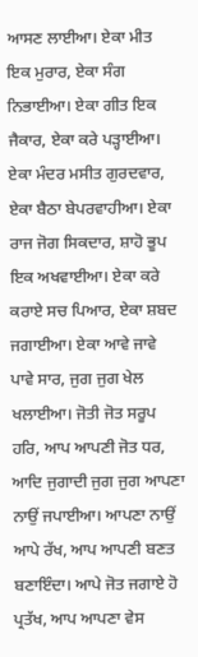ਆਸਣ ਲਾਈਆ। ਏਕਾ ਮੀਤ ਇਕ ਮੁਰਾਰ, ਏਕਾ ਸੰਗ ਨਿਭਾਈਆ। ਏਕਾ ਗੀਤ ਇਕ ਜੈਕਾਰ, ਏਕਾ ਕਰੇ ਪੜ੍ਹਾਈਆ। ਏਕਾ ਮੰਦਰ ਮਸੀਤ ਗੁਰਦਵਾਰ, ਏਕਾ ਬੈਠਾ ਬੇਪਰਵਾਹੀਆ। ਏਕਾ ਰਾਜ ਜੋਗ ਸਿਕਦਾਰ, ਸ਼ਾਹੋ ਭੂਪ ਇਕ ਅਖਵਾਈਆ। ਏਕਾ ਕਰੇ ਕਰਾਏ ਸਚ ਪਿਆਰ, ਏਕਾ ਸ਼ਬਦ ਜਗਾਈਆ। ਏਕਾ ਆਵੇ ਜਾਵੇ ਪਾਵੇ ਸਾਰ, ਜੁਗ ਜੁਗ ਖੇਲ ਖਲਾਈਆ। ਜੋਤੀ ਜੋਤ ਸਰੂਪ ਹਰਿ, ਆਪ ਆਪਣੀ ਜੋਤ ਧਰ, ਆਦਿ ਜੁਗਾਦੀ ਜੁਗ ਜੁਗ ਆਪਣਾ ਨਾਉਂ ਜਪਾਈਆ। ਆਪਣਾ ਨਾਉਂ ਆਪੇ ਰੱਖ, ਆਪ ਆਪਣੀ ਬਣਤ ਬਣਾਇੰਦਾ। ਆਪੇ ਜੋਤ ਜਗਾਏ ਹੋ ਪ੍ਰਤੱਖ, ਆਪ ਆਪਣਾ ਵੇਸ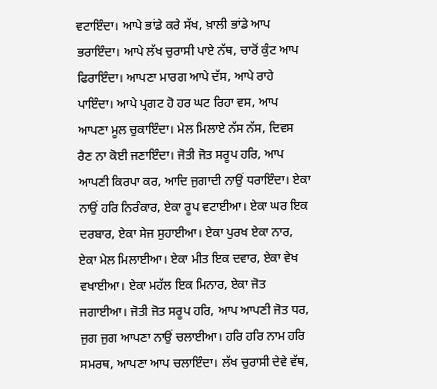ਵਟਾਇੰਦਾ। ਆਪੇ ਭਾਂਡੇ ਕਰੇ ਸੱਖ, ਖ਼ਾਲੀ ਭਾਂਡੇ ਆਪ ਭਰਾਇੰਦਾ। ਆਪੇ ਲੱਖ ਚੁਰਾਸੀ ਪਾਏ ਨੱਥ, ਚਾਰੋਂ ਕੁੰਟ ਆਪ ਫਿਰਾਇੰਦਾ। ਆਪਣਾ ਮਾਰਗ ਆਪੇ ਦੱਸ, ਆਪੇ ਰਾਹੇ ਪਾਇੰਦਾ। ਆਪੇ ਪ੍ਰਗਟ ਹੋ ਹਰ ਘਟ ਰਿਹਾ ਵਸ, ਆਪ ਆਪਣਾ ਮੂਲ ਚੁਕਾਇੰਦਾ। ਮੇਲ ਮਿਲਾਏ ਨੱਸ ਨੱਸ, ਦਿਵਸ ਰੈਣ ਨਾ ਕੋਈ ਜਣਾਇੰਦਾ। ਜੋਤੀ ਜੋਤ ਸਰੂਪ ਹਰਿ, ਆਪ ਆਪਣੀ ਕਿਰਪਾ ਕਰ, ਆਦਿ ਜੁਗਾਦੀ ਨਾਉਂ ਧਰਾਇੰਦਾ। ਏਕਾ ਨਾਉਂ ਹਰਿ ਨਿਰੰਕਾਰ, ਏਕਾ ਰੂਪ ਵਟਾਈਆ। ਏਕਾ ਘਰ ਇਕ ਦਰਬਾਰ, ਏਕਾ ਸੇਜ ਸੁਹਾਈਆ। ਏਕਾ ਪੁਰਖ ਏਕਾ ਨਾਰ, ਏਕਾ ਮੇਲ ਮਿਲਾਈਆ। ਏਕਾ ਮੀਤ ਇਕ ਦਵਾਰ, ਏਕਾ ਵੇਖ ਵਖਾਈਆ। ਏਕਾ ਮਹੱਲ ਇਕ ਮਿਨਾਰ, ਏਕਾ ਜੋਤ ਜਗਾਈਆ। ਜੋਤੀ ਜੋਤ ਸਰੂਪ ਹਰਿ, ਆਪ ਆਪਣੀ ਜੋਤ ਧਰ, ਜੁਗ ਜੁਗ ਆਪਣਾ ਨਾਉਂ ਚਲਾਈਆ। ਹਰਿ ਹਰਿ ਨਾਮ ਹਰਿ ਸਮਰਥ, ਆਪਣਾ ਆਪ ਚਲਾਇੰਦਾ। ਲੱਖ ਚੁਰਾਸੀ ਦੇਵੇ ਵੱਥ,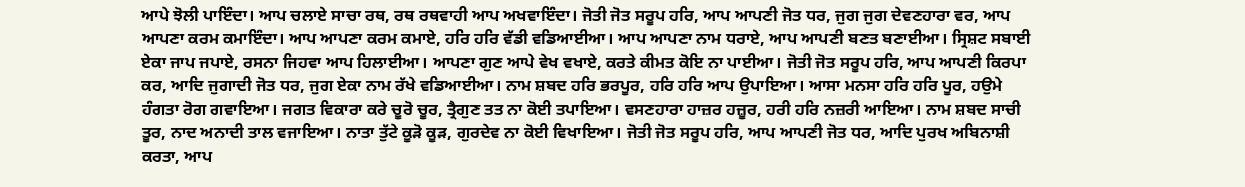ਆਪੇ ਝੋਲੀ ਪਾਇੰਦਾ। ਆਪ ਚਲਾਏ ਸਾਚਾ ਰਥ, ਰਥ ਰਥਵਾਹੀ ਆਪ ਅਖਵਾਇੰਦਾ। ਜੋਤੀ ਜੋਤ ਸਰੂਪ ਹਰਿ, ਆਪ ਆਪਣੀ ਜੋਤ ਧਰ, ਜੁਗ ਜੁਗ ਦੇਵਣਹਾਰਾ ਵਰ, ਆਪ ਆਪਣਾ ਕਰਮ ਕਮਾਇੰਦਾ। ਆਪ ਆਪਣਾ ਕਰਮ ਕਮਾਏ, ਹਰਿ ਹਰਿ ਵੱਡੀ ਵਡਿਆਈਆ। ਆਪ ਆਪਣਾ ਨਾਮ ਧਰਾਏ, ਆਪ ਆਪਣੀ ਬਣਤ ਬਣਾਈਆ। ਸ੍ਰਿਸ਼ਟ ਸਬਾਈ ਏਕਾ ਜਾਪ ਜਪਾਏ, ਰਸਨਾ ਜਿਹਵਾ ਆਪ ਹਿਲਾਈਆ। ਆਪਣਾ ਗੁਣ ਆਪੇ ਵੇਖ ਵਖਾਏ, ਕਰਤੇ ਕੀਮਤ ਕੋਇ ਨਾ ਪਾਈਆ। ਜੋਤੀ ਜੋਤ ਸਰੂਪ ਹਰਿ, ਆਪ ਆਪਣੀ ਕਿਰਪਾ ਕਰ, ਆਦਿ ਜੁਗਾਦੀ ਜੋਤ ਧਰ, ਜੁਗ ਏਕਾ ਨਾਮ ਰੱਖੇ ਵਡਿਆਈਆ। ਨਾਮ ਸ਼ਬਦ ਹਰਿ ਭਰਪੂਰ, ਹਰਿ ਹਰਿ ਆਪ ਉਪਾਇਆ। ਆਸਾ ਮਨਸਾ ਹਰਿ ਹਰਿ ਪੂਰ, ਹਉਮੇ ਹੰਗਤਾ ਰੋਗ ਗਵਾਇਆ। ਜਗਤ ਵਿਕਾਰਾ ਕਰੇ ਚੂਰੋ ਚੂਰ, ਤ੍ਰੈਗੁਣ ਤਤ ਨਾ ਕੋਈ ਤਪਾਇਆ। ਵਸਣਹਾਰਾ ਹਾਜ਼ਰ ਹਜ਼ੂਰ, ਹਰੀ ਹਰਿ ਨਜ਼ਰੀ ਆਇਆ। ਨਾਮ ਸ਼ਬਦ ਸਾਚੀ ਤੂਰ, ਨਾਦ ਅਨਾਦੀ ਤਾਲ ਵਜਾਇਆ। ਨਾਤਾ ਤੁੱਟੇ ਕੂੜੋ ਕੂੜ, ਗੁਰਦੇਵ ਨਾ ਕੋਈ ਵਿਖਾਇਆ। ਜੋਤੀ ਜੋਤ ਸਰੂਪ ਹਰਿ, ਆਪ ਆਪਣੀ ਜੋਤ ਧਰ, ਆਦਿ ਪੁਰਖ ਅਬਿਨਾਸ਼ੀ ਕਰਤਾ, ਆਪ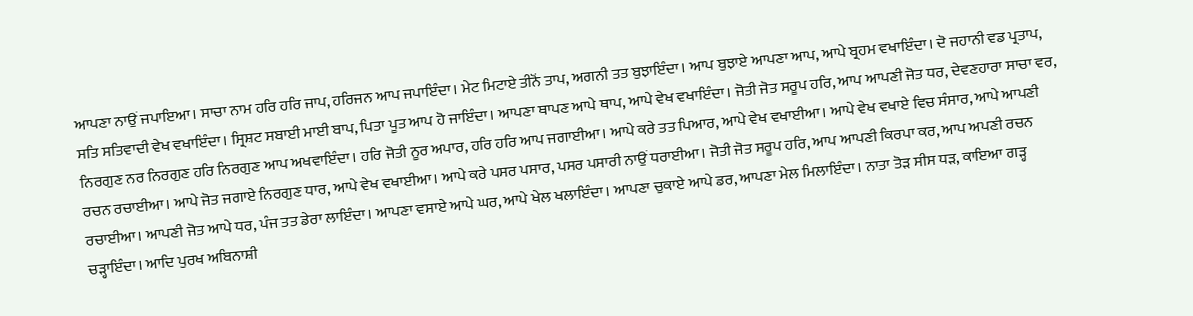ਆਪਣਾ ਨਾਉਂ ਜਪਾਇਆ। ਸਾਚਾ ਨਾਮ ਹਰਿ ਹਰਿ ਜਾਪ, ਹਰਿਜਨ ਆਪ ਜਪਾਇੰਦਾ। ਮੇਟ ਮਿਟਾਏ ਤੀਨੋਂ ਤਾਪ, ਅਗਨੀ ਤਤ ਬੁਝਾਇੰਦਾ। ਆਪ ਬੁਝਾਏ ਆਪਣਾ ਆਪ, ਆਪੇ ਬ੍ਰਹਮ ਵਖਾਇੰਦਾ। ਦੋ ਜਹਾਨੀ ਵਡ ਪ੍ਰਤਾਪ, ਸਤਿ ਸਤਿਵਾਦੀ ਵੇਖ ਵਖਾਇੰਦਾ। ਸ੍ਰਿਸ਼ਟ ਸਬਾਈ ਮਾਈ ਬਾਪ, ਪਿਤਾ ਪੂਤ ਆਪ ਹੋ ਜਾਇੰਦਾ। ਆਪਣਾ ਥਾਪਣ ਆਪੇ ਥਾਪ, ਆਪੇ ਵੇਖ ਵਖਾਇੰਦਾ। ਜੋਤੀ ਜੋਤ ਸਰੂਪ ਹਰਿ, ਆਪ ਆਪਣੀ ਜੋਤ ਧਰ, ਦੇਵਣਹਾਰਾ ਸਾਚਾ ਵਰ, ਨਿਰਗੁਣ ਨਰ ਨਿਰਗੁਣ ਹਰਿ ਨਿਰਗੁਣ ਆਪ ਅਖਵਾਇੰਦਾ। ਹਰਿ ਜੋਤੀ ਨੂਰ ਅਪਾਰ, ਹਰਿ ਹਰਿ ਆਪ ਜਗਾਈਆ। ਆਪੇ ਕਰੇ ਤਤ ਪਿਆਰ, ਆਪੇ ਵੇਖ ਵਖਾਈਆ। ਆਪੇ ਵੇਖ ਵਖਾਏ ਵਿਚ ਸੰਸਾਰ, ਆਪੇ ਆਪਣੀ ਰਚਨ ਰਚਾਈਆ। ਆਪੇ ਜੋਤ ਜਗਾਏ ਨਿਰਗੁਣ ਧਾਰ, ਆਪੇ ਵੇਖ ਵਖਾਈਆ। ਆਪੇ ਕਰੇ ਪਸਰ ਪਸਾਰ, ਪਸਰ ਪਸਾਰੀ ਨਾਉਂ ਧਰਾਈਆ। ਜੋਤੀ ਜੋਤ ਸਰੂਪ ਹਰਿ, ਆਪ ਆਪਣੀ ਕਿਰਪਾ ਕਰ, ਆਪ ਅਪਣੀ ਰਚਨ ਰਚਾਈਆ। ਆਪਣੀ ਜੋਤ ਆਪੇ ਧਰ, ਪੰਜ ਤਤ ਡੇਰਾ ਲਾਇੰਦਾ। ਆਪਣਾ ਵਸਾਏ ਆਪੇ ਘਰ, ਆਪੇ ਖੇਲ ਖਲਾਇੰਦਾ। ਆਪਣਾ ਚੁਕਾਏ ਆਪੇ ਡਰ, ਆਪਣਾ ਮੇਲ ਮਿਲਾਇੰਦਾ। ਨਾਤਾ ਤੋੜ ਸੀਸ ਧੜ, ਕਾਇਆ ਗੜ੍ਹ ਚੜ੍ਹਾਇੰਦਾ। ਆਦਿ ਪੁਰਖ ਅਬਿਨਾਸ਼ੀ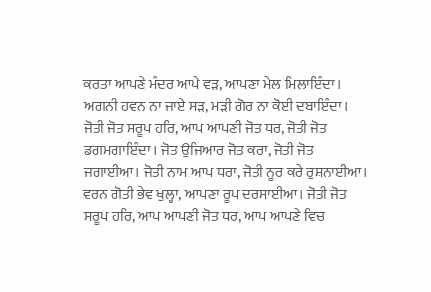ਕਰਤਾ ਆਪਣੇ ਮੰਦਰ ਆਪੇ ਵੜ, ਆਪਣਾ ਮੇਲ ਮਿਲਾਇੰਦਾ। ਅਗਨੀ ਹਵਨ ਨਾ ਜਾਏ ਸੜ, ਮੜੀ ਗੋਰ ਨਾ ਕੋਈ ਦਬਾਇੰਦਾ। ਜੋਤੀ ਜੋਤ ਸਰੂਪ ਹਰਿ, ਆਪ ਆਪਣੀ ਜੋਤ ਧਰ, ਜੋਤੀ ਜੋਤ ਡਗਮਗਾਇੰਦਾ। ਜੋਤ ਉਜਿਆਰ ਜੋਤ ਕਰਾ, ਜੋਤੀ ਜੋਤ ਜਗਾਈਆ। ਜੋਤੀ ਨਾਮ ਆਪ ਧਰਾ, ਜੋਤੀ ਨੂਰ ਕਰੇ ਰੁਸ਼ਨਾਈਆ। ਵਰਨ ਗੋਤੀ ਭੇਵ ਖੁਲ੍ਹਾ, ਆਪਣਾ ਰੂਪ ਦਰਸਾਈਆ। ਜੋਤੀ ਜੋਤ ਸਰੂਪ ਹਰਿ, ਆਪ ਆਪਣੀ ਜੋਤ ਧਰ, ਆਪ ਆਪਣੇ ਵਿਚ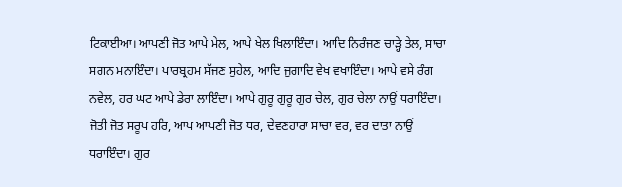ਟਿਕਾਈਆ। ਆਪਣੀ ਜੋਤ ਆਪੇ ਮੇਲ, ਆਪੇ ਖੇਲ ਖਿਲਾਇੰਦਾ। ਆਦਿ ਨਿਰੰਜਣ ਚਾੜ੍ਹੇ ਤੇਲ, ਸਾਚਾ ਸਗਨ ਮਨਾਇੰਦਾ। ਪਾਰਬ੍ਰਹਮ ਸੱਜਣ ਸੁਹੇਲ, ਆਦਿ ਜੁਗਾਦਿ ਵੇਖ ਵਖਾਇੰਦਾ। ਆਪੇ ਵਸੇ ਰੰਗ ਨਵੇਲ, ਹਰ ਘਟ ਆਪੇ ਡੇਰਾ ਲਾਇੰਦਾ। ਆਪੇ ਗੁਰੂ ਗੁਰੂ ਗੁਰ ਚੇਲ, ਗੁਰ ਚੇਲਾ ਨਾਉਂ ਧਰਾਇੰਦਾ। ਜੋਤੀ ਜੋਤ ਸਰੂਪ ਹਰਿ, ਆਪ ਆਪਣੀ ਜੋਤ ਧਰ, ਦੇਵਣਹਾਰਾ ਸਾਚਾ ਵਰ, ਵਰ ਦਾਤਾ ਨਾਉਂ ਧਰਾਇੰਦਾ। ਗੁਰ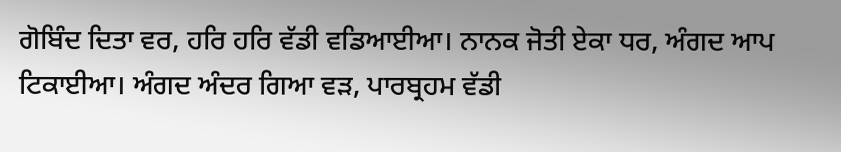ਗੋਬਿੰਦ ਦਿਤਾ ਵਰ, ਹਰਿ ਹਰਿ ਵੱਡੀ ਵਡਿਆਈਆ। ਨਾਨਕ ਜੋਤੀ ਏਕਾ ਧਰ, ਅੰਗਦ ਆਪ ਟਿਕਾਈਆ। ਅੰਗਦ ਅੰਦਰ ਗਿਆ ਵੜ, ਪਾਰਬ੍ਰਹਮ ਵੱਡੀ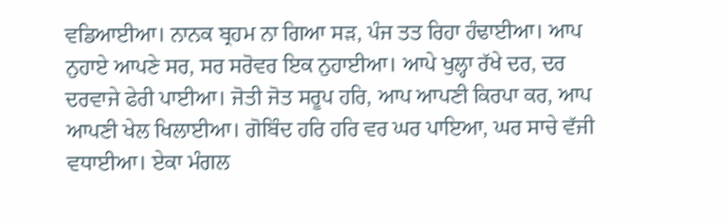ਵਡਿਆਈਆ। ਨਾਨਕ ਬ੍ਰਹਮ ਨਾ ਗਿਆ ਸੜ, ਪੰਜ ਤਤ ਰਿਹਾ ਹੰਢਾਈਆ। ਆਪ ਨੁਹਾਏ ਆਪਣੇ ਸਰ, ਸਰ ਸਰੋਵਰ ਇਕ ਨੁਹਾਈਆ। ਆਪੇ ਖੁਲ੍ਹਾ ਰੱਖੇ ਦਰ, ਦਰ ਦਰਵਾਜੇ ਫੇਰੀ ਪਾਈਆ। ਜੋਤੀ ਜੋਤ ਸਰੂਪ ਹਰਿ, ਆਪ ਆਪਣੀ ਕਿਰਪਾ ਕਰ, ਆਪ ਆਪਣੀ ਖੇਲ ਖਿਲਾਈਆ। ਗੋਬਿੰਦ ਹਰਿ ਹਰਿ ਵਰ ਘਰ ਪਾਇਆ, ਘਰ ਸਾਚੇ ਵੱਜੀ ਵਧਾਈਆ। ਏਕਾ ਮੰਗਲ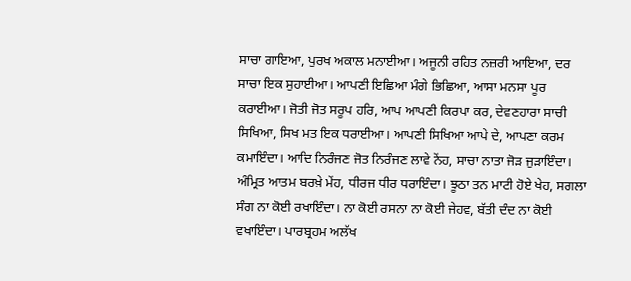ਸਾਚਾ ਗਾਇਆ, ਪੁਰਖ ਅਕਾਲ ਮਨਾਈਆ। ਅਜੂਨੀ ਰਹਿਤ ਨਜ਼ਰੀ ਆਇਆ, ਦਰ ਸਾਚਾ ਇਕ ਸੁਹਾਈਆ। ਆਪਣੀ ਇਛਿਆ ਮੰਗੇ ਭਿਛਿਆ, ਆਸਾ ਮਨਸਾ ਪੂਰ ਕਰਾਈਆ। ਜੋਤੀ ਜੋਤ ਸਰੂਪ ਹਰਿ, ਆਪ ਆਪਣੀ ਕਿਰਪਾ ਕਰ, ਦੇਵਣਹਾਰਾ ਸਾਚੀ ਸਿਖਿਆ, ਸਿਖ ਮਤ ਇਕ ਧਰਾਈਆ। ਆਪਣੀ ਸਿਖਿਆ ਆਪੇ ਦੇ, ਆਪਣਾ ਕਰਮ ਕਮਾਇੰਦਾ। ਆਦਿ ਨਿਰੰਜਣ ਜੋਤ ਨਿਰੰਜਣ ਲਾਵੇ ਨੇਂਹ, ਸਾਚਾ ਨਾਤਾ ਜੋੜ ਜੁੜਾਇੰਦਾ। ਅੰਮ੍ਰਿਤ ਆਤਮ ਬਰਖ਼ੇ ਮੇਂਹ, ਧੀਰਜ ਧੀਰ ਧਰਾਇੰਦਾ। ਝੂਠਾ ਤਨ ਮਾਟੀ ਹੋਏ ਖੇਹ, ਸਗਲਾ ਸੰਗ ਨਾ ਕੋਈ ਰਖਾਇੰਦਾ। ਨਾ ਕੋਈ ਰਸਨਾ ਨਾ ਕੋਈ ਜੇਹਵ, ਬੱਤੀ ਦੰਦ ਨਾ ਕੋਈ ਵਖਾਇੰਦਾ। ਪਾਰਬ੍ਰਹਮ ਅਲੱਖ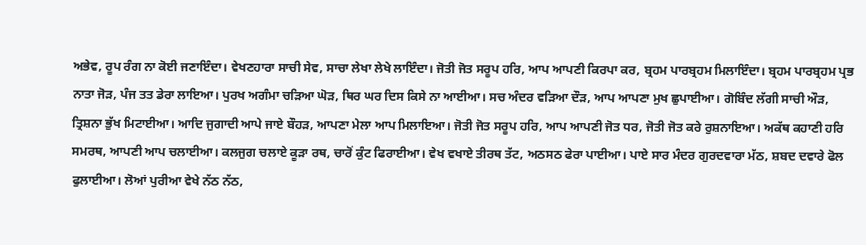ਅਭੇਵ, ਰੂਪ ਰੰਗ ਨਾ ਕੋਈ ਜਣਾਇੰਦਾ। ਵੇਖਣਹਾਰਾ ਸਾਚੀ ਸੇਵ, ਸਾਚਾ ਲੇਖਾ ਲੇਖੇ ਲਾਇੰਦਾ। ਜੋਤੀ ਜੋਤ ਸਰੂਪ ਹਰਿ, ਆਪ ਆਪਣੀ ਕਿਰਪਾ ਕਰ, ਬ੍ਰਹਮ ਪਾਰਬ੍ਰਹਮ ਮਿਲਾਇੰਦਾ। ਬ੍ਰਹਮ ਪਾਰਬ੍ਰਹਮ ਪ੍ਰਭ ਨਾਤਾ ਜੋੜ, ਪੰਜ ਤਤ ਡੇਰਾ ਲਾਇਆ। ਪੁਰਖ ਅਗੰਮਾ ਚੜਿਆ ਘੋੜ, ਥਿਰ ਘਰ ਦਿਸ ਕਿਸੇ ਨਾ ਆਈਆ। ਸਚ ਅੰਦਰ ਵੜਿਆ ਦੌੜ, ਆਪ ਆਪਣਾ ਮੁਖ ਛੁਪਾਈਆ। ਗੋਬਿੰਦ ਲੱਗੀ ਸਾਚੀ ਔੜ, ਤ੍ਰਿਸ਼ਨਾ ਭੁੱਖ ਮਿਟਾਈਆ। ਆਦਿ ਜੁਗਾਦੀ ਆਪੇ ਜਾਏ ਬੌਹੜ, ਆਪਣਾ ਮੇਲਾ ਆਪ ਮਿਲਾਇਆ। ਜੋਤੀ ਜੋਤ ਸਰੂਪ ਹਰਿ, ਆਪ ਆਪਣੀ ਜੋਤ ਧਰ, ਜੋਤੀ ਜੋਤ ਕਰੇ ਰੁਸ਼ਨਾਇਆ। ਅਕੱਥ ਕਹਾਣੀ ਹਰਿ ਸਮਰਥ, ਆਪਣੀ ਆਪ ਚਲਾਈਆ। ਕਲਜੁਗ ਚਲਾਏ ਕੂੜਾ ਰਥ, ਚਾਰੋਂ ਕੁੰਟ ਫਿਰਾਈਆ। ਵੇਖ ਵਖਾਏ ਤੀਰਥ ਤੱਟ, ਅਠਸਠ ਫੇਰਾ ਪਾਈਆ। ਪਾਏ ਸਾਰ ਮੰਦਰ ਗੁਰਦਵਾਰਾ ਮੱਠ, ਸ਼ਬਦ ਦਵਾਰੇ ਫੋਲ ਫੁਲਾਈਆ। ਲੋਆਂ ਪੁਰੀਆ ਵੇਖੇ ਨੱਠ ਨੱਠ,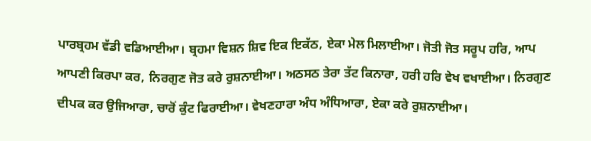ਪਾਰਬ੍ਰਹਮ ਵੱਡੀ ਵਡਿਆਈਆ। ਬ੍ਰਹਮਾ ਵਿਸ਼ਨ ਸ਼ਿਵ ਇਕ ਇਕੱਠ, ਏਕਾ ਮੇਲ ਮਿਲਾਈਆ। ਜੋਤੀ ਜੋਤ ਸਰੂਪ ਹਰਿ, ਆਪ ਆਪਣੀ ਕਿਰਪਾ ਕਰ, ਨਿਰਗੁਣ ਜੋਤ ਕਰੇ ਰੁਸ਼ਨਾਈਆ। ਅਠਸਠ ਤੇਰਾ ਤੱਟ ਕਿਨਾਰਾ, ਹਰੀ ਹਰਿ ਵੇਖ ਵਖਾਈਆ। ਨਿਰਗੁਣ ਦੀਪਕ ਕਰ ਉਜਿਆਰਾ, ਚਾਰੋਂ ਕੁੰਟ ਫਿਰਾਈਆ। ਵੇਖਣਹਾਰਾ ਅੰਧ ਅੰਧਿਆਰਾ, ਏਕਾ ਕਰੇ ਰੁਸ਼ਨਾਈਆ।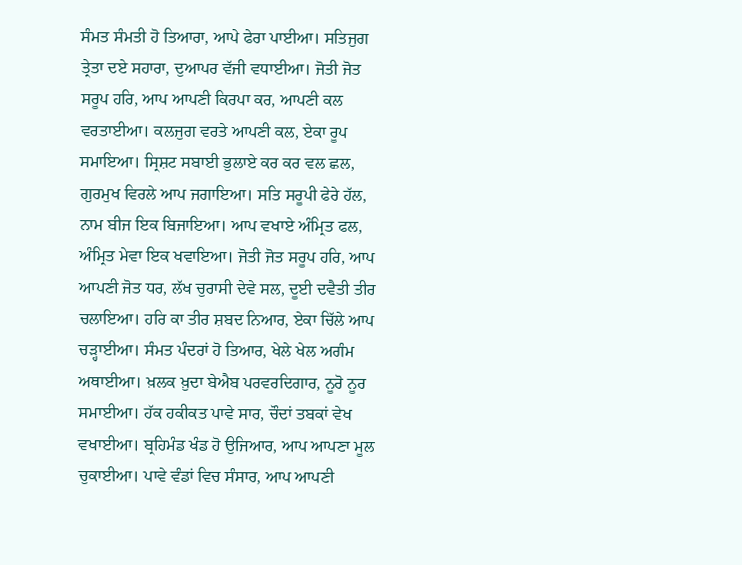ਸੰਮਤ ਸੰਮਤੀ ਹੋ ਤਿਆਰਾ, ਆਪੇ ਫੇਰਾ ਪਾਈਆ। ਸਤਿਜੁਗ ਤ੍ਰੇਤਾ ਦਏ ਸਹਾਰਾ, ਦੁਆਪਰ ਵੱਜੀ ਵਧਾਈਆ। ਜੋਤੀ ਜੋਤ ਸਰੂਪ ਹਰਿ, ਆਪ ਆਪਣੀ ਕਿਰਪਾ ਕਰ, ਆਪਣੀ ਕਲ ਵਰਤਾਈਆ। ਕਲਜੁਗ ਵਰਤੇ ਆਪਣੀ ਕਲ, ਏਕਾ ਰੂਪ ਸਮਾਇਆ। ਸ੍ਰਿਸ਼ਟ ਸਬਾਈ ਭੁਲਾਏ ਕਰ ਕਰ ਵਲ ਛਲ, ਗੁਰਮੁਖ ਵਿਰਲੇ ਆਪ ਜਗਾਇਆ। ਸਤਿ ਸਰੂਪੀ ਫੇਰੇ ਹੱਲ, ਨਾਮ ਬੀਜ ਇਕ ਬਿਜਾਇਆ। ਆਪ ਵਖਾਏ ਅੰਮ੍ਰਿਤ ਫਲ, ਅੰਮ੍ਰਿਤ ਮੇਵਾ ਇਕ ਖਵਾਇਆ। ਜੋਤੀ ਜੋਤ ਸਰੂਪ ਹਰਿ, ਆਪ ਆਪਣੀ ਜੋਤ ਧਰ, ਲੱਖ ਚੁਰਾਸੀ ਦੇਵੇ ਸਲ, ਦੂਈ ਦਵੈਤੀ ਤੀਰ ਚਲਾਇਆ। ਹਰਿ ਕਾ ਤੀਰ ਸ਼ਬਦ ਨਿਆਰ, ਏਕਾ ਚਿੱਲੇ ਆਪ ਚੜ੍ਹਾਈਆ। ਸੰਮਤ ਪੰਦਰਾਂ ਹੋ ਤਿਆਰ, ਖੇਲੇ ਖੇਲ ਅਗੰਮ ਅਥਾਈਆ। ਖ਼ਲਕ ਖ਼ੁਦਾ ਬੇਐਬ ਪਰਵਰਦਿਗਾਰ, ਨੂਰੋ ਨੂਰ ਸਮਾਈਆ। ਹੱਕ ਹਕੀਕਤ ਪਾਵੇ ਸਾਰ, ਚੌਦਾਂ ਤਬਕਾਂ ਵੇਖ ਵਖਾਈਆ। ਬ੍ਰਹਿਮੰਡ ਖੰਡ ਹੋ ਉਜਿਆਰ, ਆਪ ਆਪਣਾ ਮੂਲ ਚੁਕਾਈਆ। ਪਾਵੇ ਵੰਡਾਂ ਵਿਚ ਸੰਸਾਰ, ਆਪ ਆਪਣੀ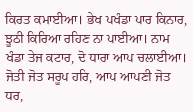ਕਿਰਤ ਕਮਾਈਆ। ਭੇਖ ਪਖੰਡਾ ਪਾਰ ਕਿਨਾਰ, ਝੂਠੀ ਕਿਰਿਆ ਰਹਿਣ ਨਾ ਪਾਈਆ। ਨਾਮ ਖੰਡਾ ਤੇਜ ਕਟਾਰ, ਦੋ ਧਾਰਾ ਆਪ ਚਲਾਈਆ। ਜੋਤੀ ਜੋਤ ਸਰੂਪ ਹਰਿ, ਆਪ ਆਪਣੀ ਜੋਤ ਧਰ,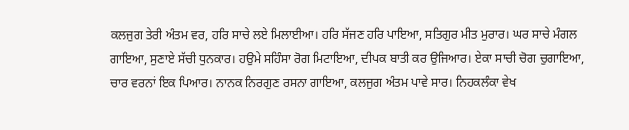ਕਲਜੁਗ ਤੇਰੀ ਅੰਤਮ ਵਰ, ਹਰਿ ਸਾਚੇ ਲਏ ਮਿਲਾਈਆ। ਹਰਿ ਸੱਜਣ ਹਰਿ ਪਾਇਆ, ਸਤਿਗੁਰ ਮੀਤ ਮੁਰਾਰ। ਘਰ ਸਾਚੇ ਮੰਗਲ ਗਾਇਆ, ਸੁਣਾਏ ਸੱਚੀ ਧੁਨਕਾਰ। ਹਉਮੇ ਸਹਿੰਸਾ ਰੋਗ ਮਿਟਾਇਆ, ਦੀਪਕ ਬਾਤੀ ਕਰ ਉਜਿਆਰ। ਏਕਾ ਸਾਚੀ ਚੋਗ ਚੁਗਾਇਆ, ਚਾਰ ਵਰਨਾਂ ਇਕ ਪਿਆਰ। ਨਾਨਕ ਨਿਰਗੁਣ ਰਸਨਾ ਗਾਇਆ, ਕਲਜੁਗ ਅੰਤਮ ਪਾਵੇ ਸਾਰ। ਨਿਹਕਲੰਕਾ ਵੇਖ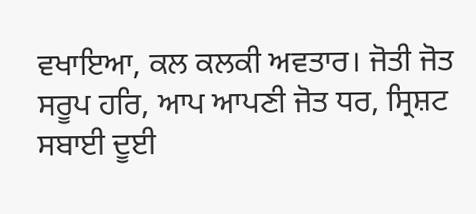ਵਖਾਇਆ, ਕਲ ਕਲਕੀ ਅਵਤਾਰ। ਜੋਤੀ ਜੋਤ ਸਰੂਪ ਹਰਿ, ਆਪ ਆਪਣੀ ਜੋਤ ਧਰ, ਸ੍ਰਿਸ਼ਟ ਸਬਾਈ ਦੂਈ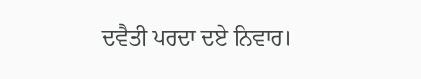ਦਵੈਤੀ ਪਰਦਾ ਦਏ ਨਿਵਾਰ।